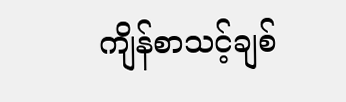ကျိန်စာသင့်ချစ်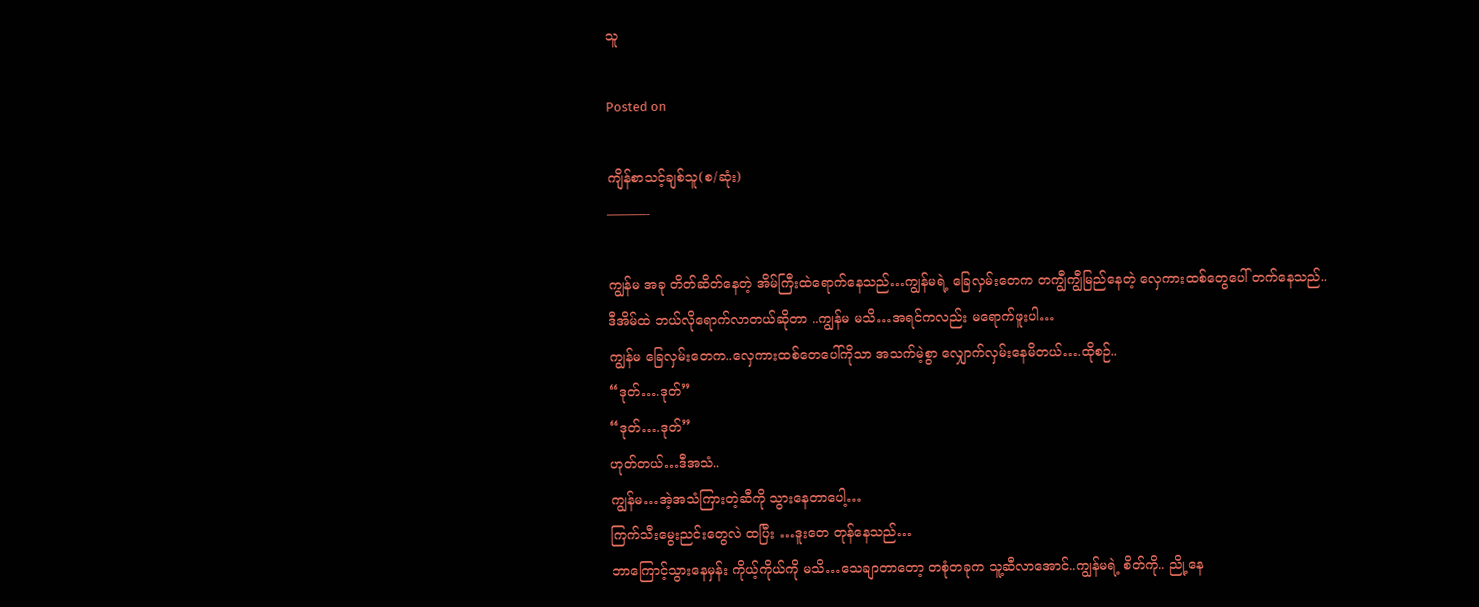သူ

Posted on

ကျိန်စာသင့်ချစ်သူ(စ/ဆုံး)
———-

ကျွန်မ အခု တိတ်ဆိတ်နေတဲ့ အိမ်ကြီးထဲရောက်နေသည်…ကျွန်မရဲ့ ခြေလှမ်းတေက တကျွီကျွီမြည်နေတဲ့ လှေကားထစ်တွေပေါ် တက်နေသည်..
ဒီအိမ်ထဲ ဘယ်လိုရောက်လာတယ်ဆိုတာ ..ကျွန်မ မသိ…အရင်ကလည်း မရောက်ဖူးပါ…
ကျွန်မ ခြေလှမ်းတေက..လှေကားထစ်တေပေါ်ကိုသာ အသက်မဲ့စွာ လျှောက်လှမ်းနေမိတယ်….ထိုစဉ်..
“ဒုတ်….ဒုတ်”
“ဒုတ်….ဒုတ်”
ဟုတ်တယ်…ဒီအသံ..
ကျွန်မ…အဲ့အသံကြားတဲ့ဆီကို သွားနေတာပေါ့…
ကြက်သီးမွေးညင်းတွေလဲ ထပြီး …ဒူးတေ တုန်နေသည်…
ဘာကြောင့်သွားနေမှန်း ကိုယ့်ကိုယ်ကို မသိ…သေချာတာတော့ တစုံတခုက သူ့ဆီလာအောင်..ကျွန်မရဲ့ စိတ်ကို.. ညို့နေ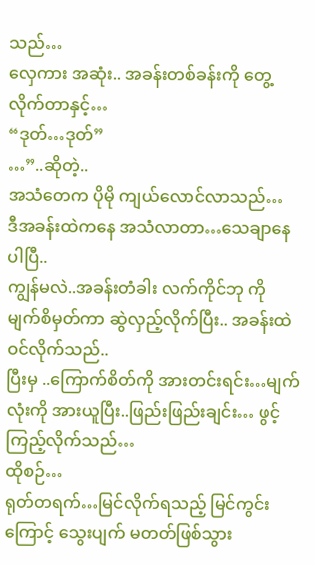သည်…
လှေကား အဆုံး.. အခန်းတစ်ခန်းကို တွေ့လိုက်တာနှင့်…
“ဒုတ်…ဒုတ်”
…”..ဆိုတဲ့..
အသံတေက ပိုမို ကျယ်လောင်လာသည်…
ဒီအခန်းထဲကနေ အသံလာတာ…သေချာနေပါပြီ..
ကျွန်မလဲ..အခန်းတံခါး လက်ကိုင်ဘု ကို မျက်စိမှတ်ကာ ဆွဲလှည့်လိုက်ပြီး.. အခန်းထဲဝင်လိုက်သည်..
ပြီးမှ ..ကြောက်စိတ်ကို အားတင်းရင်း…မျက်လုံးကို အားယူပြီး..ဖြည်းဖြည်းချင်း… ဖွင့်ကြည့်လိုက်သည်…
ထိုစဉ်…
ရုတ်တရက်…မြင်လိုက်ရသည့် မြင်ကွင်းကြောင့် သွေးပျက် မတတ်ဖြစ်သွား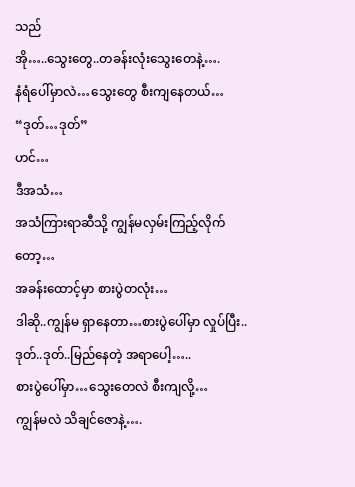သည်
အို…..သွေးတွေ..တခန်းလုံးသွေးတေနဲ့….
နံရံပေါ်မှာလဲ…သွေးတွေ စီးကျနေတယ်…
“ဒုတ်…ဒုတ်”
ဟင်…
ဒီအသံ…
အသံကြားရာဆီသို့ ကျွန်မလှမ်းကြည့်လိုက်တော့…
အခန်းထောင့်မှာ စားပွဲတလုံး…
ဒါဆို..ကျွန်မ ရှာနေတာ…စားပွဲပေါ်မှာ လှုပ်ပြီး..ဒုတ်..ဒုတ်..မြည်နေတဲ့ အရာပေါ့…..
စားပွဲပေါ်မှာ…သွေးတေလဲ စီးကျလို့…
ကျွန်မလဲ သိချင်ဇောနဲ့….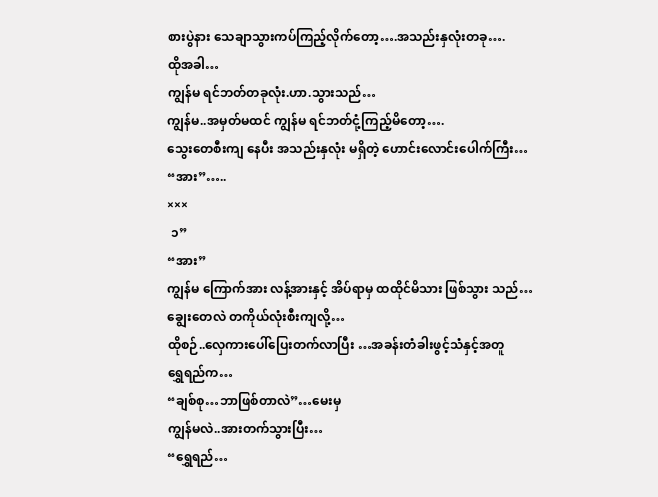စားပွဲနား သေချာသွားကပ်ကြည့်လိုက်တော့….အသည်းနှလုံးတခု….
ထိုအခါ…
ကျွန်မ ရင်ဘတ်တခုလုံး.ဟာ.သွားသည်…
ကျွန်မ..အမှတ်မထင် ကျွန်မ ရင်ဘတ်ငုံ့ကြည့်မိတော့….
သွေးတေစီးကျ နေပီး အသည်းနှလုံး မရှိတဲ့ ဟောင်းလောင်းပေါက်ကြီး…
“အား”…..
×××
 ၁”
“အား”
ကျွန်မ ကြောက်အား လန့်အားနှင့် အိပ်ရာမှ ထထိုင်မိသား ဖြစ်သွား သည်…
ချွေးတေလဲ တကိုယ်လုံးစီးကျလို့…
ထိုစဉ်..လှေကားပေါ်ပြေးတက်လာပြီး …အခန်းတံခါးဖွင့်သံနှင့်အတူ
ရွှေရည်က…
“ချစ်စု…ဘာဖြစ်တာလဲ”…မေးမှ
ကျွန်မလဲ..အားတက်သွားပြီး…
“ရွှေရည်…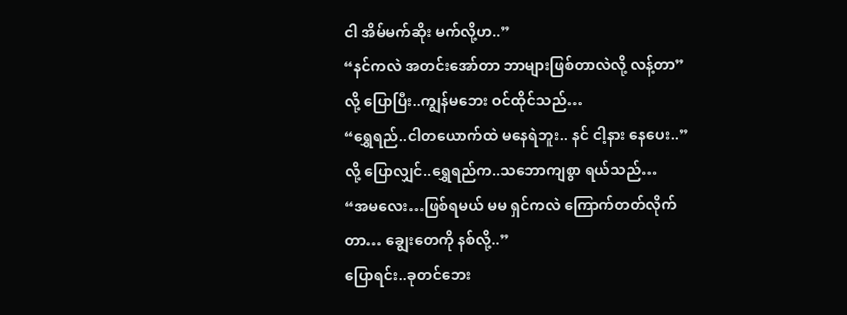ငါ အိမ်မက်ဆိုး မက်လို့ဟ..”
“နင်ကလဲ အတင်းအော်တာ ဘာများဖြစ်တာလဲလို့ လန့်တာ”
လို့ ပြောပြီး..ကျွန်မဘေး ဝင်ထိုင်သည်…
“ရွှေရည်..ငါတယောက်ထဲ မနေရဲဘူး.. နင် ငါ့နား နေပေး..”
လို့ ပြောလျှင်..ရွှေရည်က..သဘောကျစွာ ရယ်သည်…
“အမလေး…ဖြစ်ရမယ် မမ ရှင်ကလဲ ကြောက်တတ်လိုက်တာ… ချွေးတေကို နစ်လို့..”
ပြောရင်း..ခုတင်ဘေး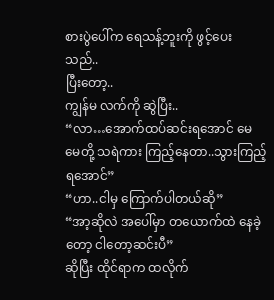စားပွဲပေါ်က ရေသန့်ဘူးကို ဖွင့်ပေး သည်..
ပြီးတော့..
ကျွန်မ လက်ကို ဆွဲပြီး..
“လာ…အောက်ထပ်ဆင်းရအောင် မေမေတို့ သရဲကား ကြည့်နေတာ..သွားကြည့်ရအောင်”
“ဟာ..ငါမှ ကြောက်ပါတယ်ဆို”
“အာ့ဆိုလဲ အပေါ်မှာ တယောက်ထဲ နေခဲ့တော့ ငါတော့ဆင်းပီ”
ဆိုပြီး ထိုင်ရာက ထလိုက်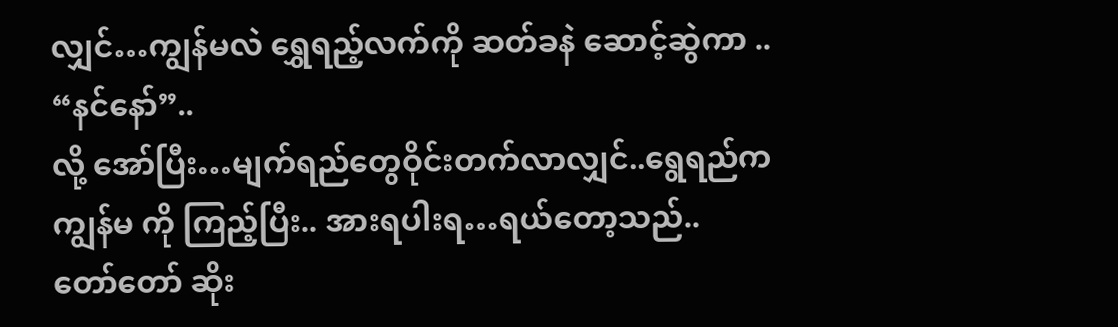လျှင်…ကျွန်မလဲ ရွှေရည့်လက်ကို ဆတ်ခနဲ ဆောင့်ဆွဲကာ ..
“နင်နော်”..
လို့ အော်ပြီး…မျက်ရည်တွေဝိုင်းတက်လာလျှင်..ရွေရည်က ကျွန်မ ကို ကြည့်ပြီး.. အားရပါးရ…ရယ်တော့သည်..
တော်တော် ဆိုး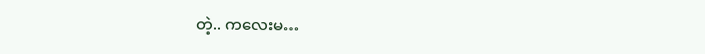တဲ့.. ကလေးမ…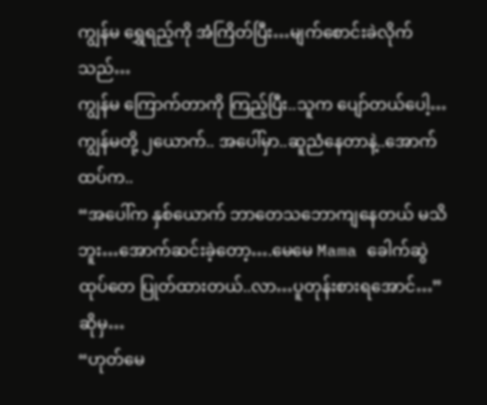ကျွန်မ ရွှေရည့်ကို အံကြိတ်ပြီး…မျက်စောင်းခဲလိုက်သည်…
ကျွန်မ ကြောက်တာကို ကြည့်ပြီး..သူက ပျော်တယ်ပေါ့…
ကျွန်မတို့ ၂ယောက်.. အပေါ်မှာ..ဆူညံနေတာနဲ့..အောက်ထပ်က..
“အပေါ်က နှစ်ယောက် ဘာတေသဘောကျနေတယ် မသိဘူး…အောက်ဆင်းခဲ့တော့….မေမေ Mama ခေါက်ဆွဲထုပ်တေ ပြုတ်ထားတယ်..လာ…ပူတုန်းစားရအောင်…”
ဆိုမှ…
“ဟုတ်မေ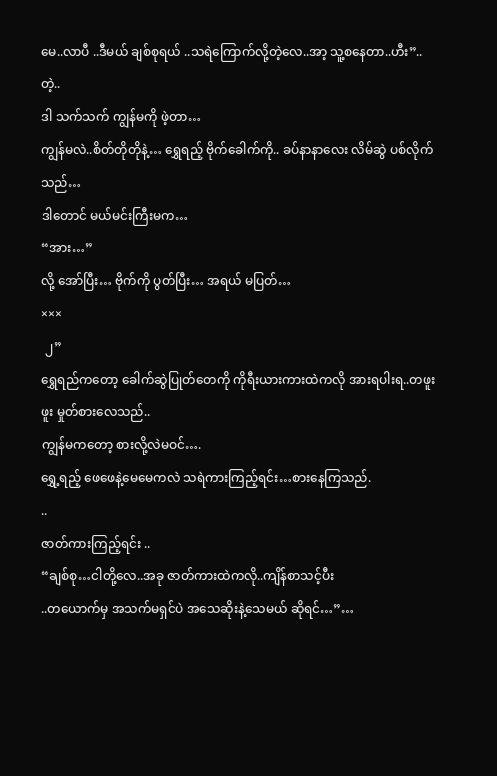မေ..လာပီ ..ဒီမယ် ချစ်စုရယ် ..သရဲကြောက်လို့တဲ့လေ..အာ့ သူ့စနေတာ..ဟီး”..တဲ့..
ဒါ သက်သက် ကျွန်မကို ဖဲ့တာ…
ကျွန်မလဲ..စိတ်တိုတိုနဲ့… ရွှေရည့် ဗိုက်ခေါက်ကို.. ခပ်နာနာလေး လိမ်ဆွဲ ပစ်လိုက်သည်…
ဒါတောင် မယ်မင်းကြီးမက…
“အား…”
လို့ အော်ပြီး… ဗိုက်ကို ပွတ်ပြီး… အရယ် မပြတ်…
×××
 ၂”
ရွှေရည်ကတော့ ခေါက်ဆွဲပြုတ်တေကို ကိုရီးယားကားထဲကလို အားရပါးရ..တဖူးဖူး မှုတ်စားလေသည်..
ကျွန်မကတော့ စားလို့လဲမဝင်….
ရွှေ့ရည့် ဖေဖေနဲ့မေမေကလဲ သရဲကားကြည့်ရင်း…စားနေကြသည်.
..
ဇာတ်ကားကြည့်ရင်း ..
“ချစ်စု…ငါတို့လေ..အခု ဇာတ်ကားထဲကလို..ကျိန်စာသင့်ပီး
..တယောက်မှ အသက်မရှင်ပဲ အသေဆိုးနဲ့သေမယ် ဆိုရင်…”…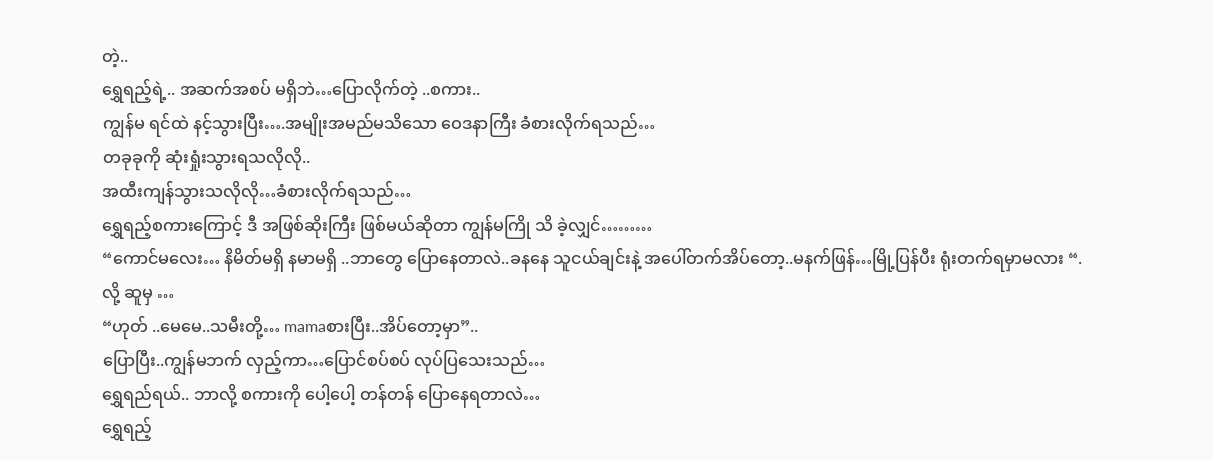တဲ့..
ရွှေရည့်ရဲ့.. အဆက်အစပ် မရှိဘဲ…ပြောလိုက်တဲ့ ..စကား..
ကျွန်မ ရင်ထဲ နင့်သွားပြီး….အမျိုးအမည်မသိသော ဝေဒနာကြီး ခံစားလိုက်ရသည်…
တခုခုကို ဆုံးရှုံးသွားရသလိုလို..
အထီးကျန်သွားသလိုလို…ခံစားလိုက်ရသည်…
ရွှေရည့်စကားကြောင့် ဒီ အဖြစ်ဆိုးကြီး ဖြစ်မယ်ဆိုတာ ကျွန်မကြို သိ ခဲ့လျှင်………
“ကောင်မလေး… နိမိတ်မရှိ နမာမရှိ ..ဘာတွေ ပြောနေတာလဲ..ခနနေ သူငယ်ချင်းနဲ့ အပေါ်တက်အိပ်တော့..မနက်ဖြန်…မြို့ပြန်ပီး ရုံးတက်ရမှာမလား “.
လို့ ဆူမှ …
“ဟုတ် ..မေမေ..သမီးတို့… mamaစားပြီး..အိပ်တော့မှာ”..
ပြောပြီး..ကျွန်မဘက် လှည့်ကာ…ပြောင်စပ်စပ် လုပ်ပြသေးသည်…
ရွှေရည်ရယ်.. ဘာလို့ စကားကို ပေါ့ပေါ့ တန်တန် ပြောနေရတာလဲ…
ရွှေရည့်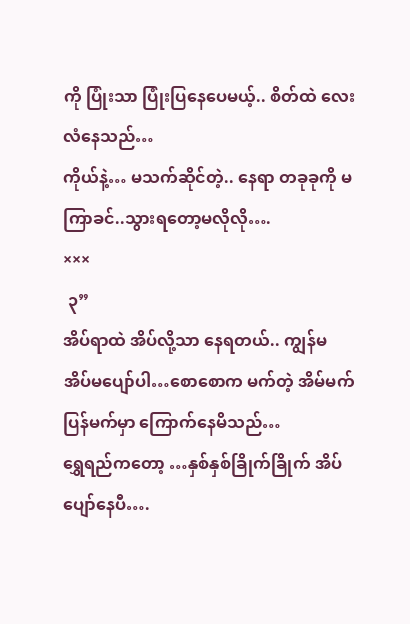ကို ပြုံးသာ ပြုံးပြနေပေမယ့်.. စိတ်ထဲ လေးလံနေသည်…
ကိုယ်နဲ့… မသက်ဆိုင်တဲ့.. နေရာ တခုခုကို မကြာခင်..သွားရတော့မလိုလို….
×××
 ၃”
အိပ်ရာထဲ အိပ်လို့သာ နေရတယ်.. ကျွန်မ အိပ်မပျော်ပါ…စောစောက မက်တဲ့ အိမ်မက် ပြန်မက်မှာ ကြောက်နေမိသည်…
ရွှေရည်ကတော့ …နှစ်နှစ်ခြိုက်ခြိုက် အိပ်ပျော်နေပီ….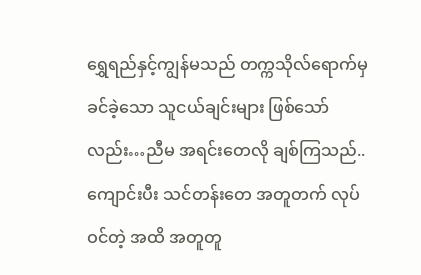ရွှေရည်နှင့်ကျွန်မသည် တက္ကသိုလ်ရောက်မှ ခင်ခဲ့သော သူငယ်ချင်းများ ဖြစ်သော်လည်း…ညီမ အရင်းတေလို ချစ်ကြသည်..
ကျောင်းပီး သင်တန်းတေ အတူတက် လုပ်ဝင်တဲ့ အထိ အတူတူ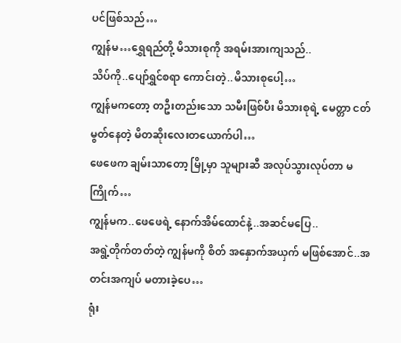ပင်ဖြစ်သည်…
ကျွန်မ…ရွှေရည်တို့ မိသားစုကို အရမ်းအားကျသည်..
သိပ်ကို..ပျော်ရွှင်စရာ ကောင်းတဲ့..မိသားစုပေါ့…
ကျွန်မကတော့ တဦးတည်းသော သမီးဖြစ်ပီး မိသားစုရဲ့ မေတ္တာ ငတ်မွတ်နေတဲ့ မိတဆိုးလေးတယောက်ပါ…
ဖေဖေက ချမ်းသာတော့ မြို့မှာ သူများဆီ အလုပ်သွားလုပ်တာ မကြိုက်…
ကျွန်မက..ဖေဖေရဲ့ နောက်အိမ်ထောင်နဲ့..အဆင်မပြေ..
အရွဲ့တိုက်တတ်တဲ့ ကျွန်မကို စိတ် အနှောက်အယှက် မဖြစ်အောင်..အတင်းအကျပ် မတားခဲ့ပေ…
ရုံး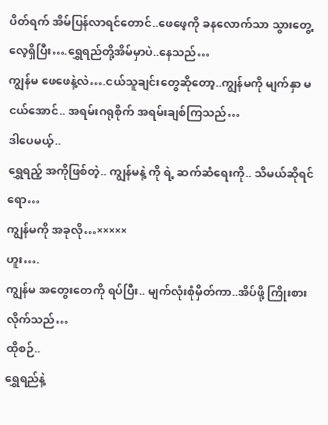ပိတ်ရက် အိမ်ပြန်လာရင်တောင်..ဖေဖေ့ကို ခနလောက်သာ သွားတွေ့လေ့ရှိပြီး….ရွှေရည်တို့အိမ်မှာပဲ..နေသည်…
ကျွန်မ ဖေဖေနဲ့လဲ….ငယ်သူချင်းတွေဆိုတော့..ကျွန်မကို မျက်နှာ မငယ်အောင်.. အရမ်းဂရုစိုက် အရမ်းချစ်ကြသည်…
ဒါပေမယ့်..
ရွှေရည့် အကိုဖြစ်တဲ့.. ကျွန်မနဲ့ ကို ရဲ့ ဆက်ဆံရေးကို.. သိမယ်ဆိုရင်ရော…
ကျွန်မကို အခုလို…×××××
ဟူး….
ကျွန်မ အတွေးတေကို ရပ်ပြီး.. မျက်လုံးစုံမှိတ်ကာ..အိပ်ဖို့ ကြိုးစားလိုက်သည်…
ထိုစဉ်..
ရွှေရည်နဲ့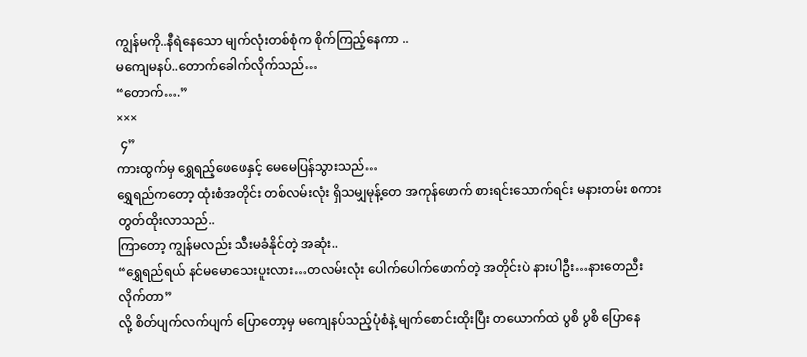ကျွန်မကို..နီရဲနေသော မျက်လုံးတစ်စုံက စိုက်ကြည့်နေကာ ..
မကျေမနပ်..တောက်ခေါက်လိုက်သည်…
“တောက်….”
×××
 ၄”
ကားထွက်မှ ရွှေရည့်ဖေဖေနှင့် မေမေပြန်သွားသည်…
ရွှေရည်ကတော့ ထုံးစံအတိုင်း တစ်လမ်းလုံး ရှိသမျှမုန့်တေ အကုန်ဖောက် စားရင်းသောက်ရင်း မနားတမ်း စကားတွတ်ထိုးလာသည်..
ကြာတော့ ကျွန်မလည်း သီးမခံနိုင်တဲ့ အဆုံး..
“ရွှေရည်ရယ် နင်မမောသေးပူးလား…တလမ်းလုံး ပေါက်ပေါက်ဖောက်တဲ့ အတိုင်းပဲ နားပါဦး…နားတေညီးလိုက်တာ”
လို့ စိတ်ပျက်လက်ပျက် ပြောတော့မှ မကျေနပ်သည့်ပုံစံနဲ့ မျက်စောင်းထိုးပြီး တယောက်ထဲ ပွစိ ပွစိ ပြောနေ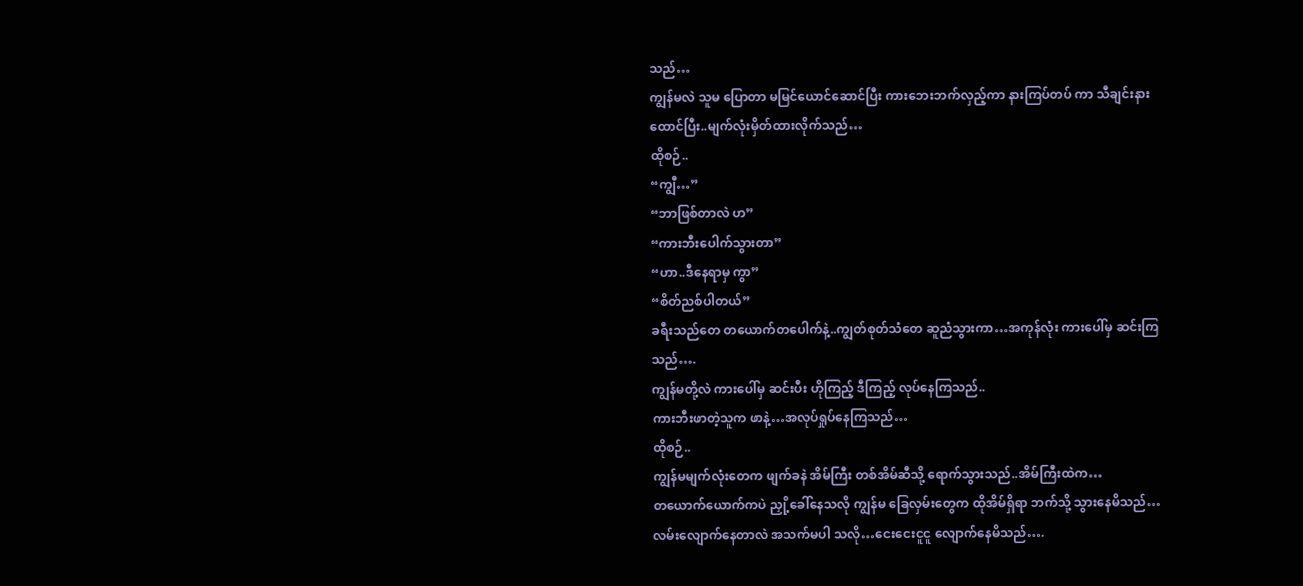သည်…
ကျွန်မလဲ သူမ ပြောတာ မမြင်ယောင်ဆောင်ပြီး ကားဘေးဘက်လှည့်ကာ နားကြပ်တပ် ကာ သီချင်းနားထောင်ပြီး..မျက်လုံးမှိတ်ထားလိုက်သည်…
ထိုစဉ်..
“ကျွီ…”
“ဘာဖြစ်တာလဲ ဟ”
“ကားဘီးပေါက်သွားတာ”
“ဟာ..ဒီနေရာမှ ကွာ”
“စိတ်ညစ်ပါတယ်”
ခရီးသည်တေ တယောက်တပေါက်နဲ့..ကျွတ်စုတ်သံတေ ဆူညံသွားကာ…အကုန်လုံး ကားပေါ်မှ ဆင်းကြသည်….
ကျွန်မတို့လဲ ကားပေါ်မှ ဆင်းပီး ဟိုကြည့် ဒီကြည့် လုပ်နေကြသည်..
ကားဘီးဖာတဲ့သူက ဖာနဲ့…အလုပ်ရှုပ်နေကြသည်…
ထိုစဉ်..
ကျွန်မမျက်လုံးတေက ဖျက်ခနဲ အိမ်ကြီး တစ်အိမ်ဆီသို့ ရောက်သွားသည်..အိမ်ကြီးထဲက…
တယောက်ယောက်ကပဲ ညှို့ခေါ်နေသလို ကျွန်မ ခြေလှမ်းတွေက ထိုအိမ်ရှိရာ ဘက်သို့ သွားနေမိသည်…လမ်းလျောက်နေတာလဲ အသက်မပါ သလို…ငေးငေးငူငူ လျောက်နေမိသည်….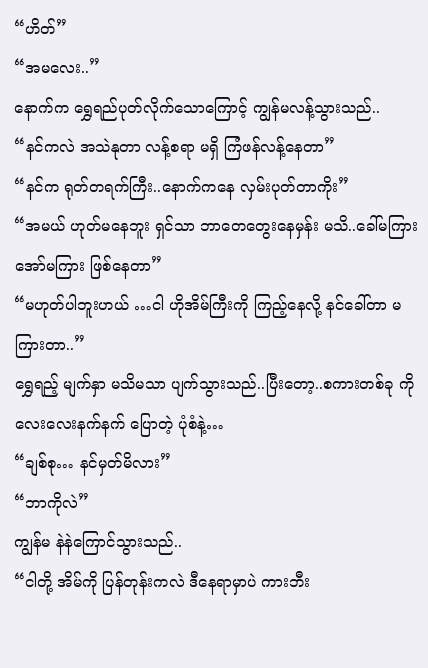“ဟိတ်”
“အမလေး..”
နောက်က ရွှေရည်ပုတ်လိုက်သောကြောင့် ကျွန်မလန့်သွားသည်..
“နင်ကလဲ အသဲနုတာ လန့်စရာ မရှိ ကြံဖန်လန့်နေတာ”
“နင်က ရုတ်တရက်ကြီး..နောက်ကနေ လှမ်းပုတ်တာကိုး”
“အမယ် ဟုတ်မနေဘူး ရှင်သာ ဘာတေတွေးနေမှန်း မသိ..ခေါ်မကြား အော်မကြား ဖြစ်နေတာ”
“မဟုတ်ပါဘူးဟယ် …ငါ ဟိုအိမ်ကြီးကို ကြည့်နေလို့ နင်ခေါ်တာ မကြားတာ..”
ရွှေရည့် မျက်နှာ မသိမသာ ပျက်သွားသည်..ပြီးတော့..စကားတစ်ခု ကို လေးလေးနက်နက် ပြောတဲ့ ပုံစံနဲ့…
“ချစ်စု… နင်မှတ်မိလား”
“ဘာကိုလဲ”
ကျွန်မ နဲနဲကြောင်သွားသည်..
“ငါတို့ အိမ်ကို ပြန်တုန်းကလဲ ဒီနေရာမှာပဲ ကားဘီး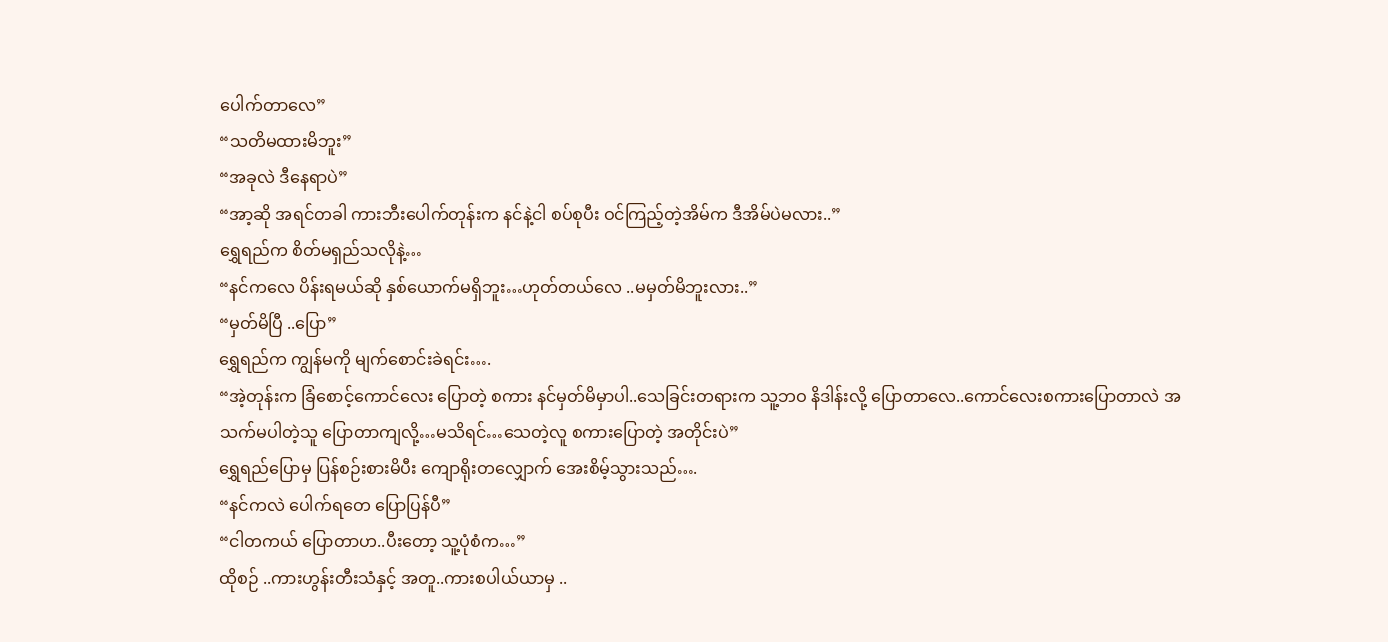ပေါက်တာလေ”
“သတိမထားမိဘူး”
“အခုလဲ ဒီနေရာပဲ”
“အာ့ဆို အရင်တခါ ကားဘီးပေါက်တုန်းက နင်နဲ့ငါ စပ်စုပီး ဝင်ကြည့်တဲ့အိမ်က ဒီအိမ်ပဲမလား..”
ရွှေရည်က စိတ်မရှည်သလိုနဲ့…
“နင်ကလေ ပိန်းရမယ်ဆို နှစ်ယောက်မရှိဘူး…ဟုတ်တယ်လေ ..မမှတ်မိဘူးလား..”
“မှတ်မိပြီ ..ပြော”
ရွှေရည်က ကျွန်မကို မျက်စောင်းခဲရင်း….
“အဲ့တုန်းက ခြံစောင့်ကောင်လေး ပြောတဲ့ စကား နင်မှတ်မိမှာပါ..သေခြင်းတရားက သူ့ဘဝ နိဒါန်းလို့ ပြောတာလေ..ကောင်လေးစကားပြောတာလဲ အသက်မပါတဲ့သူ ပြောတာကျလို့…မသိရင်…သေတဲ့လူ စကားပြောတဲ့ အတိုင်းပဲ”
ရွှေရည်ပြောမှ ပြန်စဉ်းစားမိပီး ကျောရိုးတလျှောက် အေးစိမ့်သွားသည်….
“နင်ကလဲ ပေါက်ရတေ ပြောပြန်ပီ”
“ငါတကယ် ပြောတာဟ..ပီးတော့ သူ့ပုံစံက…”
ထိုစဉ် ..ကားဟွန်းတီးသံနှင့် အတူ..ကားစပါယ်ယာမှ ..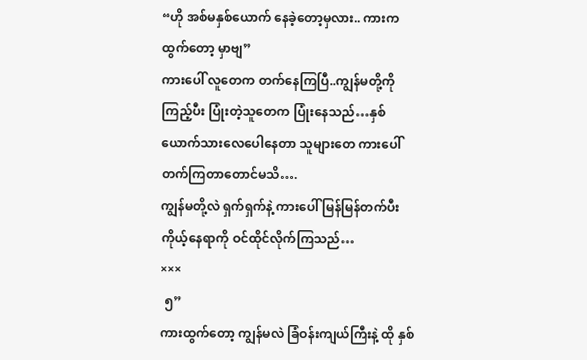“ဟို အစ်မနှစ်ယောက် နေခဲ့တော့မှလား.. ကားကထွက်တော့ မှာဗျ”
ကားပေါ် လူတေက တက်နေကြပြီ..ကျွန်မတို့ကို ကြည့်ပီး ပြုံးတဲ့သူတေက ပြုံးနေသည်…နှစ်ယောက်သားလေပေါနေတာ သူများတေ ကားပေါ်တက်ကြတာတောင်မသိ….
ကျွန်မတို့လဲ ရှက်ရှက်နဲ့ ကားပေါ် မြန်မြန်တက်ပီး ကိုယ့်နေရာကို ဝင်ထိုင်လိုက်ကြသည်…
×××
 ၅”
ကားထွက်တော့ ကျွန်မလဲ ခြံဝန်းကျယ်ကြီးနဲ့ ထို နှစ်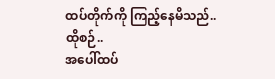ထပ်တိုက်ကို ကြည့်နေမိသည်..
ထိုစဉ်..
အပေါ်ထပ်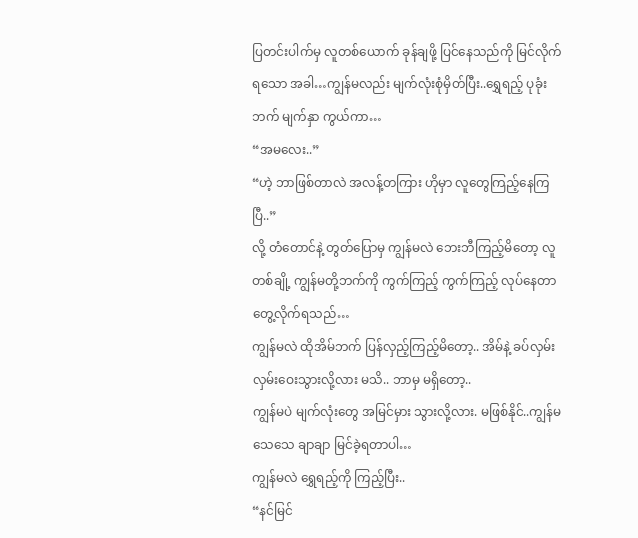ပြတင်းပါက်မှ လူတစ်ယောက် ခုန်ချဖို့ ပြင်နေသည်ကို မြင်လိုက်ရသော အခါ…ကျွန်မလည်း မျက်လုံးစုံမှိတ်ပြီး..ရွှေရည့် ပုခုံးဘက် မျက်နှာ ကွယ်ကာ…
“အမလေး..”
“ဟဲ့ ဘာဖြစ်တာလဲ အလန့်တကြား ဟိုမှာ လူတွေကြည့်နေကြပြီ..”
လို့ တံတောင်နဲ့ တွတ်ပြောမှ ကျွန်မလဲ ဘေးဘီကြည့်မိတော့ လူတစ်ချို့ ကျွန်မတို့ဘက်ကို ကွက်ကြည့် ကွက်ကြည့် လုပ်နေတာ တွေ့လိုက်ရသည်…
ကျွန်မလဲ ထိုအိမ်ဘက် ပြန်လှည့်ကြည့်မိတော့.. အိမ်နဲ့ ခပ်လှမ်းလှမ်းဝေးသွားလို့လား မသိ.. ဘာမှ မရှိတော့..
ကျွန်မပဲ မျက်လုံးတွေ အမြင်မှား သွားလို့လား. မဖြစ်နိုင်..ကျွန်မ သေသေ ချာချာ မြင်ခဲ့ရတာပါ…
ကျွန်မလဲ ရွှေရည့်ကို ကြည့်ပြီး..
“နင်မြင်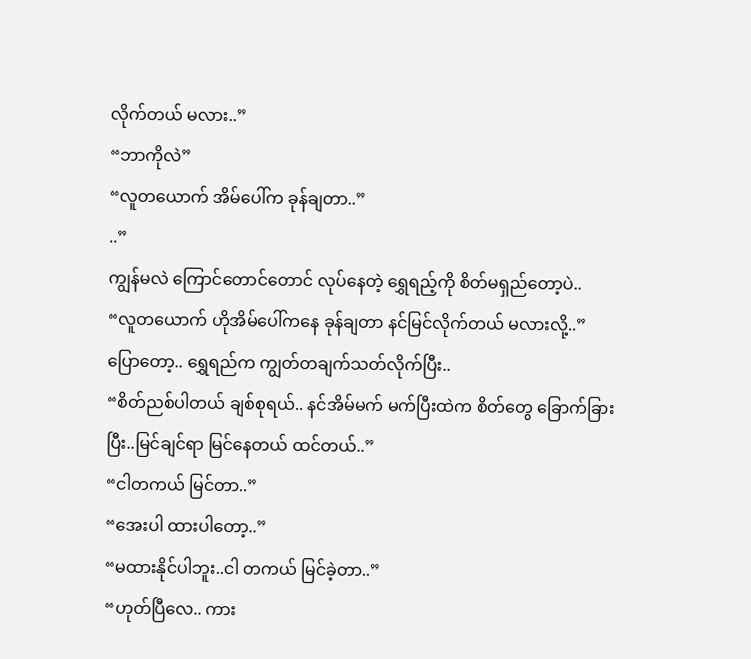လိုက်တယ် မလား..”
“ဘာကိုလဲ”
“လူတယောက် အိမ်ပေါ်က ခုန်ချတာ..”
..”
ကျွန်မလဲ ကြောင်တောင်တောင် လုပ်နေတဲ့ ရွှေရည့်ကို စိတ်မရှည်တော့ပဲ..
“လူတယောက် ဟိုအိမ်ပေါ်ကနေ ခုန်ချတာ နင်မြင်လိုက်တယ် မလားလို့..”
ပြောတော့.. ရွှေရည်က ကျွတ်တချက်သတ်လိုက်ပြီး..
“စိတ်ညစ်ပါတယ် ချစ်စုရယ်.. နင်အိမ်မက် မက်ပြီးထဲက စိတ်တွေ ခြောက်ခြားပြီး..မြင်ချင်ရာ မြင်နေတယ် ထင်တယ်..”
“ငါတကယ် မြင်တာ..”
“အေးပါ ထားပါတော့..”
“မထားနိုင်ပါဘူး..ငါ တကယ် မြင်ခဲ့တာ..”
“ဟုတ်ပြီလေ.. ကား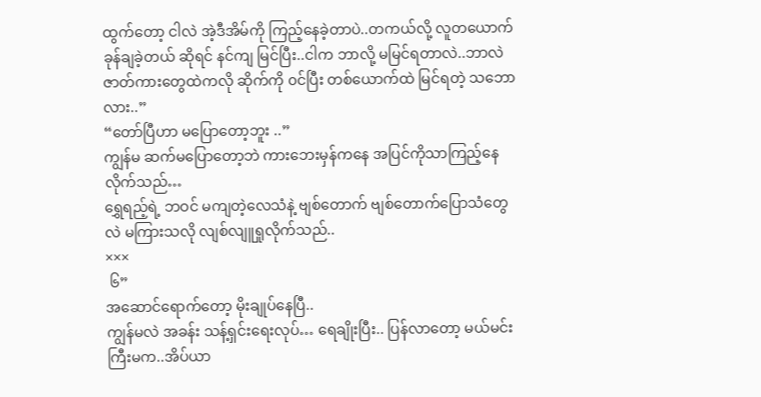ထွက်တော့ ငါလဲ အဲ့ဒီအိမ်ကို ကြည့်နေခဲ့တာပဲ..တကယ်လို့ လူတယောက် ခုန်ချခဲ့တယ် ဆိုရင် နင်ကျ မြင်ပြီး..ငါက ဘာလို့ မမြင်ရတာလဲ..ဘာလဲ ဇာတ်ကားတွေထဲကလို ဆိုက်ကို ၀င်ပြီး တစ်ယောက်ထဲ မြင်ရတဲ့ သဘောလား..”
“တော်ပြီဟာ မပြောတော့ဘူး ..”
ကျွန်မ ဆက်မပြောတော့ဘဲ ကားဘေးမှန်ကနေ အပြင်ကိုသာကြည့်နေလိုက်သည်…
ရွှေရည့်ရဲ့ ဘဝင် မကျတဲ့လေသံနဲ့ ဗျစ်တောက် ဗျစ်တောက်ပြောသံတွေလဲ မကြားသလို လျစ်လျူရှုလိုက်သည်..
×××
 ၆”
အဆောင်ရောက်တော့ မိုးချုပ်နေပြီ..
ကျွန်မလဲ အခန်း သန့်ရှင်းရေးလုပ်… ရေချိုးပြီး.. ပြန်လာတော့ မယ်မင်းကြီးမက..အိပ်ယာ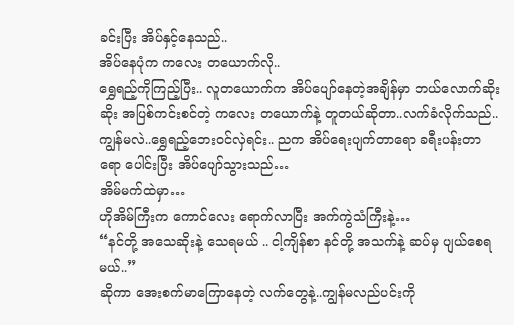ခင်းပြီး အိပ်နှင့်နေသည်..
အိပ်နေပုံက ကလေး တယောက်လို..
ရွှေရည့်ကိုကြည့်ပြီး.. လူတယောက်က အိပ်ပျော်နေတဲ့အချိန်မှာ ဘယ်လောက်ဆိုးဆိုး အပြစ်ကင်းစင်တဲ့ ကလေး တယောက်နဲ့ တူတယ်ဆိုတာ..လက်ခံလိုက်သည်..
ကျွန်မလဲ..ရွှေရည့်ဘေးဝင်လှဲရင်း.. ညက အိပ်ရေးပျက်တာရော ခရီးပန်းတာရော ပေါင်းပြီး အိပ်ပျော်သွားသည်…
အိမ်မက်ထဲမှာ…
ဟိုအိမ်ကြီးက ကောင်လေး ရောက်လာပြီး အက်ကွဲသံကြီးနဲ့…
“နင်တို့ အသေဆိုးနဲ့ သေရမယ် .. ငါ့ကျိန်စာ နင်တို့ အသက်နဲ့ ဆပ်မှ ပျယ်စေရမယ်..”
ဆိုကာ အေးစက်မာကြောနေတဲ့ လက်တွေနဲ့..ကျွန်မလည်ပင်းကို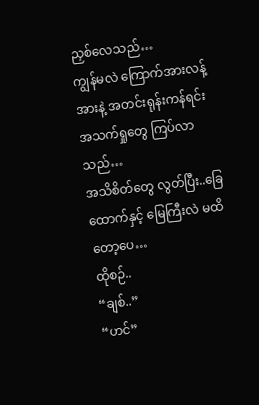ညှစ်လေသည်…
ကျွန်မလဲ ကြောက်အားလန့်အားနဲ့ အတင်းရုန်းကန်ရင်း အသက်ရှုတွေ ကြပ်လာသည်…
အသိစိတ်တွေ လွတ်ပြီး..ခြေထောက်နှင့် မြေကြီးလဲ မထိတော့ပေ…
ထိုစဉ်..
“ချစ်..”
“ဟင်”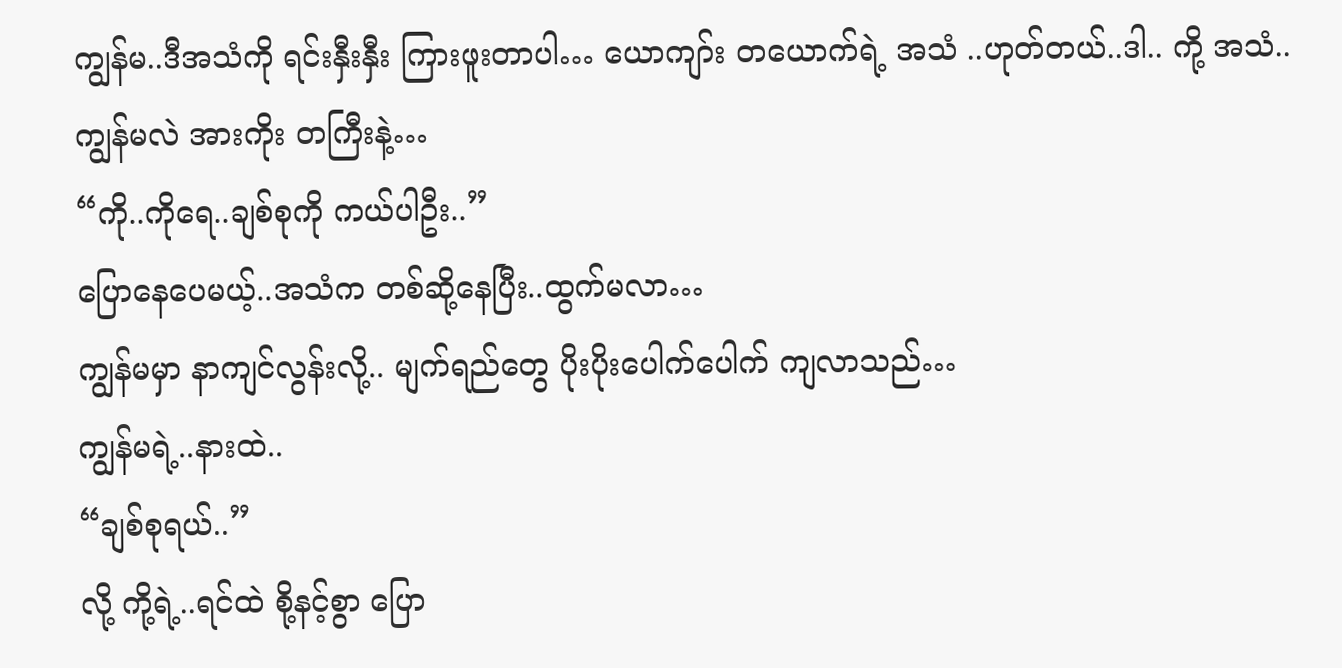ကျွန်မ..ဒီအသံကို ရင်းနှီးနှီး ကြားဖူးတာပါ… ယောကျာ်း တယောက်ရဲ့ အသံ ..ဟုတ်တယ်..ဒါ.. ကို့ အသံ..
ကျွန်မလဲ အားကိုး တကြီးနဲ့…
“ကို..ကိုရေ..ချစ်စုကို ကယ်ပါဦး..”
ပြောနေပေမယ့်..အသံက တစ်ဆို့နေပြီး..ထွက်မလာ…
ကျွန်မမှာ နာကျင်လွန်းလို့.. မျက်ရည်တွေ ပိုးပိုးပေါက်ပေါက် ကျလာသည်…
ကျွန်မရဲ့..နားထဲ..
“ချစ်စုရယ်..”
လို့ ကို့ရဲ့..ရင်ထဲ စို့နင့်စွာ ပြော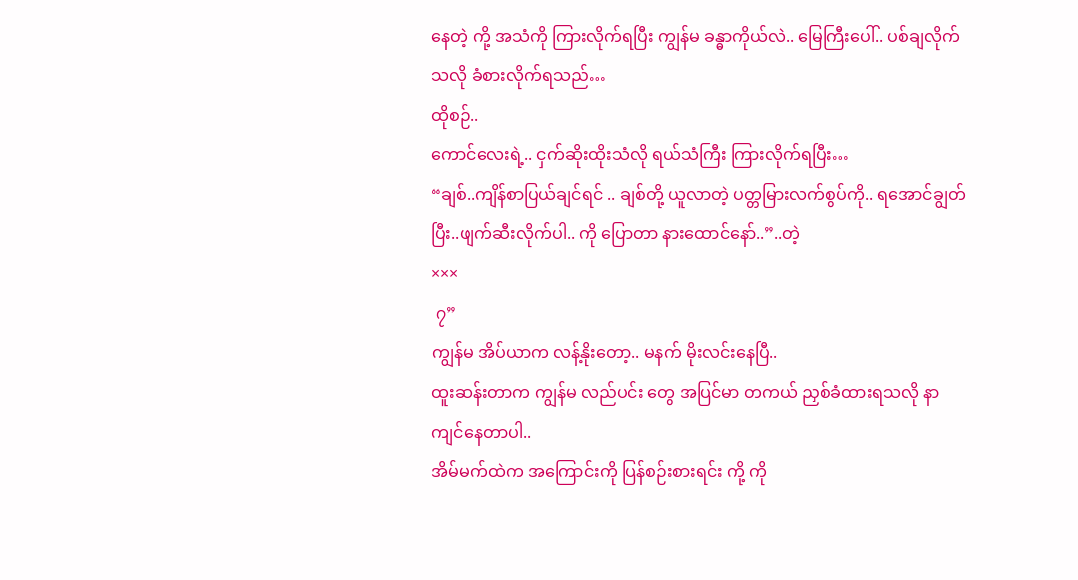နေတဲ့ ကို့ အသံကို ကြားလိုက်ရပြီး ကျွန်မ ခန္ဓာကိုယ်လဲ.. မြေကြီးပေါ်.. ပစ်ချလိုက် သလို ခံစားလိုက်ရသည်…
ထိုစဉ်..
ကောင်လေးရဲ့.. ငှက်ဆိုးထိုးသံလို ရယ်သံကြီး ကြားလိုက်ရပြီး…
“ချစ်..ကျိန်စာပြယ်ချင်ရင် .. ချစ်တို့ ယူလာတဲ့ ပတ္တမြားလက်စွပ်ကို.. ရအောင်ချွတ်ပြီး..ဖျက်ဆီးလိုက်ပါ.. ကို ပြောတာ နားထောင်နော်..”..တဲ့
×××
 ၇”
ကျွန်မ အိပ်ယာက လန့်နိုးတော့.. မနက် မိုးလင်းနေပြီ..
ထူးဆန်းတာက ကျွန်မ လည်ပင်း တွေ အပြင်မာ တကယ် ညှစ်ခံထားရသလို နာကျင်နေတာပါ..
အိမ်မက်ထဲက အကြောင်းကို ပြန်စဉ်းစားရင်း ကို့ ကို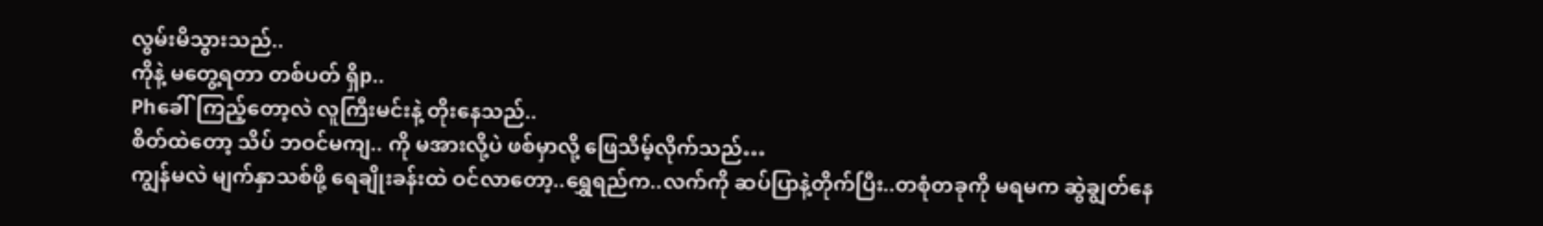လွမ်းမိသွားသည်..
ကိုနဲ့ မတွေ့ရတာ တစ်ပတ် ရှိp..
Phခေါ်ကြည့်တော့လဲ လူကြီးမင်းနဲ့ တိုးနေသည်..
စိတ်ထဲတော့ သိပ် ဘဝင်မကျ.. ကို မအားလို့ပဲ ဖစ်မှာလို့ ဖြေသိမ့်လိုက်သည်…
ကျွန်မလဲ မျက်နှာသစ်ဖို့ ရေချိုးခန်းထဲ ဝင်လာတော့..ရွှေရည်က..လက်ကို ဆပ်ပြာနဲ့တိုက်ပြီး..တစုံတခုကို မရမက ဆွဲချွတ်နေ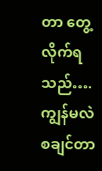တာ တွေ့လိုက်ရသည်….
ကျွန်မလဲ စချင်တာ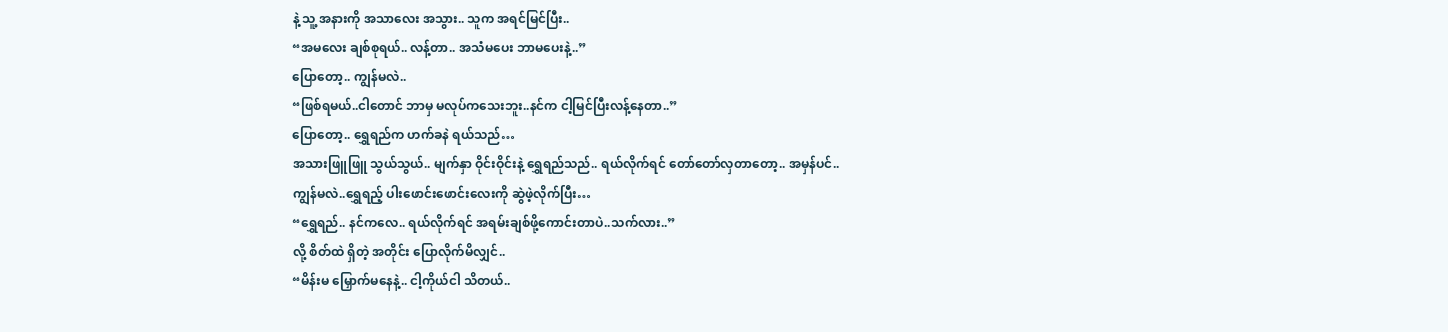နဲ့ သူ့ အနားကို အသာလေး အသွား.. သူက အရင်မြင်ပြီး..
“အမလေး ချစ်စုရယ်.. လန့်တာ.. အသံမပေး ဘာမပေးနဲ့..”
ပြောတော့.. ကျွန်မလဲ..
“ဖြစ်ရမယ်..ငါတောင် ဘာမှ မလုပ်ကသေးဘူး..နင်က ငါ့မြင်ပြီးလန့်နေတာ..”
ပြောတော့.. ရွှေရည်က ဟက်ခနဲ ရယ်သည်…
အသားဖြူဖြူ သွယ်သွယ်.. မျက်နှာ ဝိုင်းဝိုင်းနဲ့ ရွှေရည်သည်.. ရယ်လိုက်ရင် တော်တော်လှတာတော့.. အမှန်ပင်..
ကျွန်မလဲ..ရွှေရည့် ပါးဖောင်းဖောင်းလေးကို ဆွဲဖဲ့လိုက်ပြီး…
“ရွှေရည်.. နင်ကလေ.. ရယ်လိုက်ရင် အရမ်းချစ်ဖို့ကောင်းတာပဲ..သက်လား..”
လို့ စိတ်ထဲ ရှိတဲ့ အတိုင်း ပြောလိုက်မိလျှင်..
“မိန်းမ မြှောက်မနေနဲ့.. ငါ့ကိုယ်ငါ သိတယ်..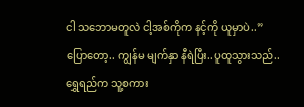ငါ သဘောမတူလဲ ငါ့အစ်ကိုက နင့်ကို ယူမှာပဲ..”
ပြောတော့.. ကျွန်မ မျက်နှာ နီရဲပြီး..ပူထူသွားသည်..
ရွှေရည်က သူ့စကား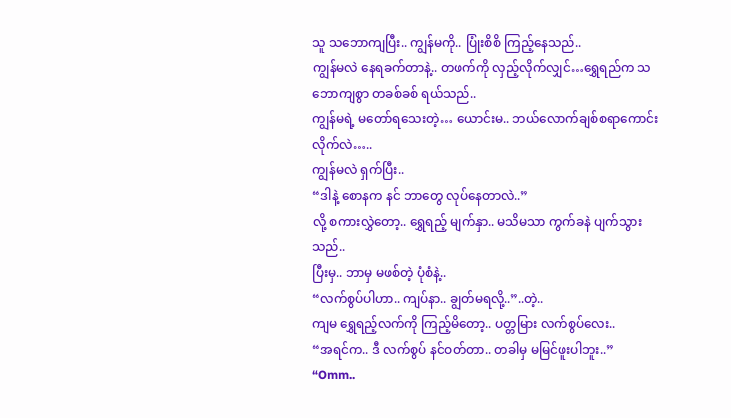သူ သဘောကျပြီး.. ကျွန်မကို.. ပြုံးစိစိ ကြည့်နေသည်..
ကျွန်မလဲ နေရခက်တာနဲ့.. တဖက်ကို လှည့်လိုက်လျှင်…ရွှေရည်က သဘောကျစွာ တခစ်ခစ် ရယ်သည်..
ကျွန်မရဲ့ မတော်ရသေးတဲ့… ယောင်းမ.. ဘယ်လောက်ချစ်စရာကောင်းလိုက်လဲ…..
ကျွန်မလဲ ရှက်ပြီး..
“ဒါနဲ့ စောနက နင် ဘာတွေ လုပ်နေတာလဲ..”
လို့ စကားလွှဲတော့.. ရွှေရည့် မျက်နှာ.. မသိမသာ ကွက်ခနဲ ပျက်သွားသည်..
ပြီးမှ.. ဘာမှ မဖစ်တဲ့ ပုံစံနဲ့..
“လက်စွပ်ပါဟာ.. ကျပ်နာ.. ချွတ်မရလို့..”..တဲ့..
ကျမ ရွှေရည့်လက်ကို ကြည့်မိတော့.. ပတ္တမြား လက်စွပ်လေး..
“အရင်က.. ဒီ လက်စွပ် နင်ဝတ်တာ.. တခါမှ မမြင်ဖူးပါဘူး..”
“Omm..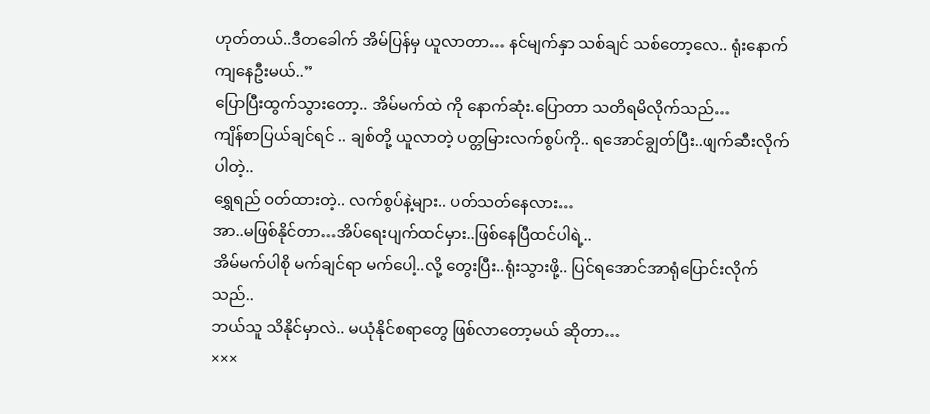ဟုတ်တယ်..ဒီတခေါက် အိမ်ပြန်မှ ယူလာတာ… နင်မျက်နှာ သစ်ချင် သစ်တော့လေ.. ရုံးနောက်ကျနေဦးမယ်..”
ပြောပြီးထွက်သွားတော့.. အိမ်မက်ထဲ ကို နောက်ဆုံး.ပြောတာ သတိရမိလိုက်သည်…
ကျိန်စာပြယ်ချင်ရင် .. ချစ်တို့ ယူလာတဲ့ ပတ္တမြားလက်စွပ်ကို.. ရအောင်ချွတ်ပြီး..ဖျက်ဆီးလိုက်ပါတဲ့..
ရွှေရည် ဝတ်ထားတဲ့.. လက်စွပ်နဲ့များ.. ပတ်သတ်နေလား…
အာ..မဖြစ်နိုင်တာ…အိပ်ရေးပျက်ထင်မှား..ဖြစ်နေပြီထင်ပါရဲ့..
အိမ်မက်ပါစို မက်ချင်ရာ မက်ပေါ့..လို့ တွေးပြီး..ရုံးသွားဖို့.. ပြင်ရအောင်အာရုံပြောင်းလိုက်သည်..
ဘယ်သူ သိနိုင်မှာလဲ.. မယုံနိုင်စရာတွေ ဖြစ်လာတော့မယ် ဆိုတာ…
×××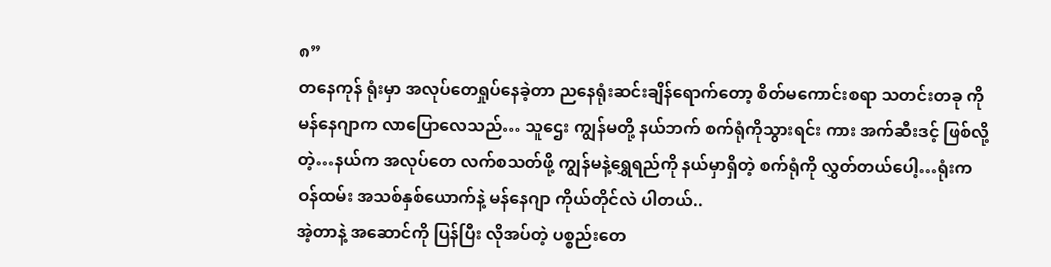၈”
တနေကုန် ရုံးမှာ အလုပ်တေရှုပ်နေခဲ့တာ ညနေရုံးဆင်းချိန်ရောက်တော့ စိတ်မကောင်းစရာ သတင်းတခု ကို မန်နေဂျာက လာပြောလေသည်… သူဌေး ကျွန်မတို့ နယ်ဘက် စက်ရုံကိုသွားရင်း ကား အက်ဆီးဒင့် ဖြစ်လို့တဲ့…နယ်က အလုပ်တေ လက်စသတ်ဖို့ ကျွန်မနဲ့ရွှေရည်ကို နယ်မှာရှိတဲ့ စက်ရုံကို လွှတ်တယ်ပေါ့…ရုံးကဝန်ထမ်း အသစ်နှစ်ယောက်နဲ့ မန်နေဂျာ ကိုယ်တိုင်လဲ ပါတယ်..
အဲ့တာနဲ့ အဆောင်ကို ပြန်ပြီး လိုအပ်တဲ့ ပစ္စည်းတေ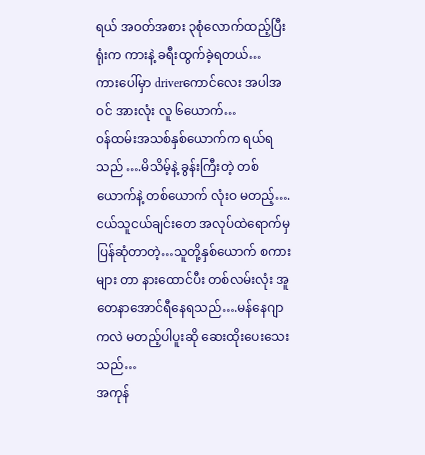ရယ် အဝတ်အစား ၃စုံလောက်ထည့်ပြီး ရုံးက ကားနဲ့ ခရီးထွက်ခဲ့ရတယ်…
ကားပေါ်မှာ driverကောင်လေး အပါအဝင် အားလုံး လူ ၆ယောက်…
ဝန်ထမ်းအသစ်နှစ်ယောက်က ရယ်ရသည် ….မိသိမ့်နဲ့ ခွန်းကြီးတဲ့ တစ်ယောက်နဲ့ တစ်ယောက် လုံးဝ မတည့်….ငယ်သူငယ်ချင်းတေ အလုပ်ထဲရောက်မှ ပြန်ဆုံတာတဲ့…သူတို့နှစ်ယောက် စကားများ တာ နားထောင်ပီး တစ်လမ်းလုံး အူတေနာအောင်ရီနေရသည်….မန်နေဂျာ ကလဲ မတည့်ပါပူးဆို ဆေးထိုးပေးသေးသည်…
အကုန်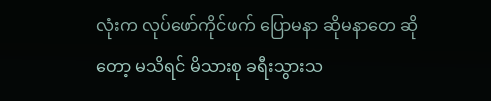လုံးက လုပ်ဖော်ကိုင်ဖက် ပြောမနာ ဆိုမနာတေ ဆိုတော့ မသိရင် မိသားစု ခရီးသွားသ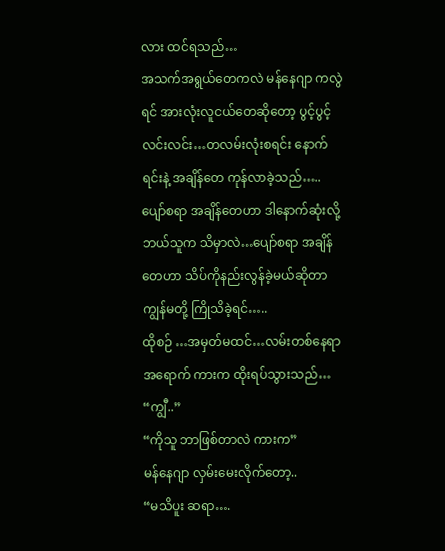လား ထင်ရသည်…
အသက်အရွယ်တေကလဲ မန်နေဂျာ ကလွဲရင် အားလုံးလူငယ်တေဆိုတော့ ပွင့်ပွင့်လင်းလင်း…တလမ်းလုံးစရင်း နောက်ရင်းနဲ့ အချိန်တေ ကုန်လာခဲ့သည်…..ပျော်စရာ အချိန်တေဟာ ဒါနောက်ဆုံးလို့ ဘယ်သူက သိမှာလဲ…ပျော်စရာ အချိန်တေဟာ သိပ်ကိုနည်းလွန်ခဲ့မယ်ဆိုတာ ကျွန်မတို့ ကြိုသိခဲ့ရင်…..
ထိုစဉ် …အမှတ်မထင်…လမ်းတစ်နေရာအရောက် ကားက ထိုးရပ်သွားသည်…
“ကျွီ..”
“ကိုသူ ဘာဖြစ်တာလဲ ကားက”
မန်နေဂျာ လှမ်းမေးလိုက်တော့..
“မသိပူး ဆရာ….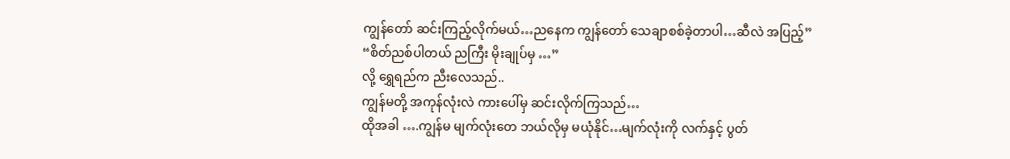ကျွန်တော် ဆင်းကြည့်လိုက်မယ်…ညနေက ကျွန်တော် သေချာစစ်ခဲ့တာပါ…ဆီလဲ အပြည့်”
“စိတ်ညစ်ပါတယ် ညကြီး မိုးချုပ်မှ …”
လို့ ရွှေရည်က ညီးလေသည်..
ကျွန်မတို့ အကုန်လုံးလဲ ကားပေါ်မှ ဆင်းလိုက်ကြသည်…
ထိုအခါ ….ကျွန်မ မျက်လုံးတေ ဘယ်လိုမှ မယုံနိုင်…မျက်လုံးကို လက်နှင့် ပွတ်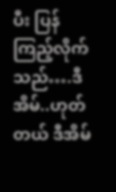ပီး ပြန်ကြည့်လိုက်သည်….ဒီအိမ်..ဟုတ်တယ် ဒီအိမ်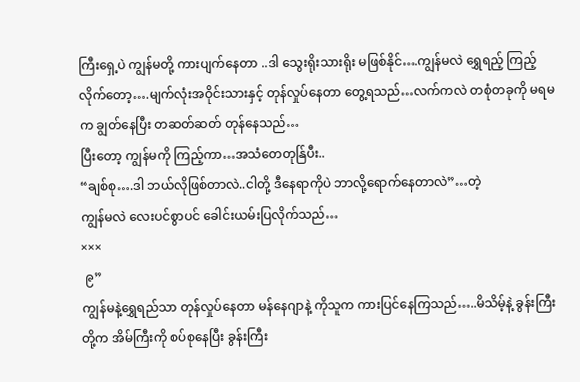ကြီးရှေ့ပဲ ကျွန်မတို့ ကားပျက်နေတာ ..ဒါ သွေးရိုးသားရိုး မဖြစ်နိုင်….ကျွန်မလဲ ရွှေရည့် ကြည့်လိုက်တော့….မျက်လုံးအဝိုင်းသားနှင့် တုန်လှုပ်နေတာ တွေ့ရသည်…လက်ကလဲ တစုံတခုကို မရမက ချွတ်နေပြီး တဆတ်ဆတ် တုန်နေသည်…
ပြီးတော့ ကျွန်မကို ကြည့်ကာ…အသံတေတုန်ြပီး..
“ချစ်စု….ဒါ ဘယ်လိုဖြစ်တာလဲ..ငါတို့ ဒီနေရာကိုပဲ ဘာလို့ရောက်နေတာလဲ”…တဲ့
ကျွန်မလဲ လေးပင်စွာပင် ခေါင်းယမ်းပြလိုက်သည်…
×××
 ၉”
ကျွန်မနဲ့ရွှေရည်သာ တုန်လှုပ်နေတာ မန်နေဂျာနဲ့ ကိုသူက ကားပြင်နေကြသည်…..မိသိမ့်နဲ့ ခွန်းကြီးတို့က အိမ်ကြီးကို စပ်စုနေပြီး ခွန်းကြီး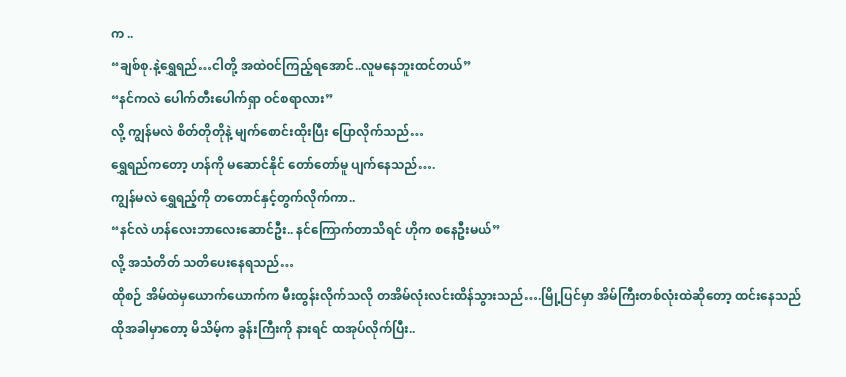က ..
“ချစ်စု.နဲ့ရွှေရည်…ငါတို့ အထဲဝင်ကြည့်ရအောင်..လူမနေဘူးထင်တယ်”
“နင်ကလဲ ပေါက်တီးပေါက်ရှာ ဝင်စရာလား”
လို့ ကျွန်မလဲ စိတ်တိုတိုနဲ့ မျက်စောင်းထိုးပြီး ပြောလိုက်သည်…
ရွှေရည်ကတော့ ဟန်ကို မဆောင်နိုင် တော်တော်မူ ပျက်နေသည်….
ကျွန်မလဲ ရွှေရည့်ကို တတောင်နှင့်တွက်လိုက်ကာ..
“နင်လဲ ဟန်လေးဘာလေးဆောင်ဦး.. နင်ကြောက်တာသိရင် ဟိုက စနေဦးမယ်”
လို့ အသံတိတ် သတိပေးနေရသည်…
ထိုစဉ် အိမ်ထဲမှယောက်ယောက်က မီးထွန်းလိုက်သလို တအိမ်လုံးလင်းထိန်သွားသည်….မြို့ပြင်မှာ အိမ်ကြီးတစ်လုံးထဲဆိုတော့ ထင်းနေသည်
ထိုအခါမှာတော့ မိသိမ့်က ခွန်းကြီးကို နားရင် ထအုပ်လိုက်ပြီး..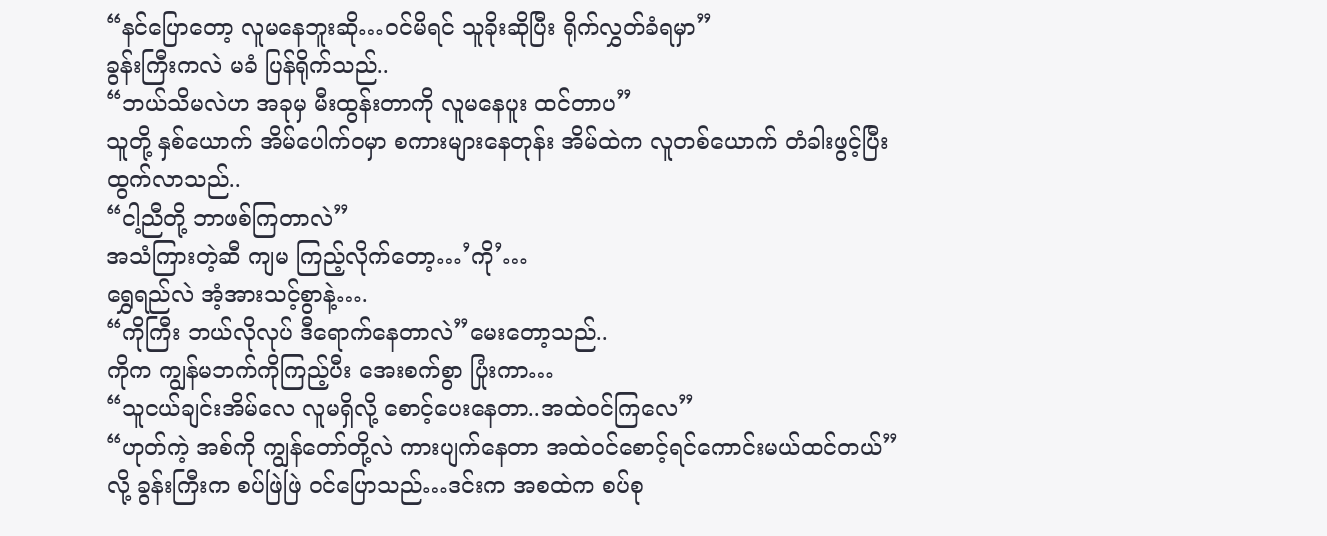“နင်ပြောတော့ လူမနေဘူးဆို…ဝင်မိရင် သူခိုးဆိုပြီး ရိုက်လွှတ်ခံရမှာ”
ခွန်းကြီးကလဲ မခံ ပြန်ရိုက်သည်..
“ဘယ်သိမလဲဟ အခုမှ မီးထွန်းတာကို လူမနေပူး ထင်တာပ”
သူတို့ နှစ်ယောက် အိမ်ပေါက်ဝမှာ စကားများနေတုန်း အိမ်ထဲက လူတစ်ယောက် တံခါးဖွင့်ပြီး ထွက်လာသည်..
“ငါ့ညီတို့ ဘာဖစ်ကြတာလဲ”
အသံကြားတဲ့ဆီ ကျမ ကြည့်လိုက်တော့…’ကို’…
ရွှေရည်လဲ အံ့အားသင့်စွာနဲ့….
“ကိုကြီး ဘယ်လိုလုပ် ဒီရောက်နေတာလဲ”မေးတော့သည်..
ကိုက ကျွန်မဘက်ကိုကြည့်ပီး အေးစက်စွာ ပြုံးကာ…
“သူငယ်ချင်းအိမ်လေ လူမရှိလို့ စောင့်ပေးနေတာ..အထဲဝင်ကြလေ”
“ဟုတ်ကဲ့ အစ်ကို ကျွန်တော်တို့လဲ ကားပျက်နေတာ အထဲဝင်စောင့်ရင်ကောင်းမယ်ထင်တယ်”
လို့ ခွန်းကြီးက စပ်ဖြဲဖြဲ ဝင်ပြောသည်…ဒင်းက အစထဲက စပ်စု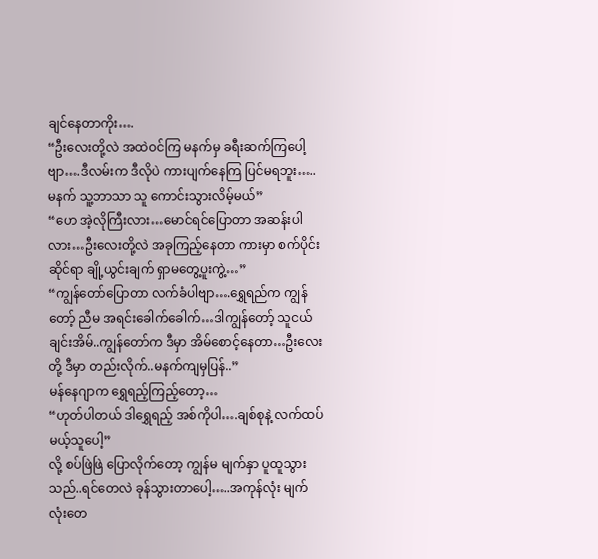ချင်နေတာကိုး….
“ဦးလေးတို့လဲ အထဲဝင်ကြ မနက်မှ ခရီးဆက်ကြပေါ့ဗျာ….ဒီလမ်းက ဒီလိုပဲ ကားပျက်နေကြ ပြင်မရဘူး…..မနက် သူ့ဘာသာ သူ ကောင်းသွားလိမ့်မယ်”
“ဟေ အဲ့လိုကြီးလား…မောင်ရင်ပြောတာ အဆန်းပါလား…ဦးလေးတို့လဲ အခုကြည့်နေတာ ကားမှာ စက်ပိုင်းဆိုင်ရာ ချို့ယွင်းချက် ရှာမတွေ့ပူးကွဲ့…”
“ကျွန်တော်ပြောတာ လက်ခံပါဗျာ….ရွှေရည်က ကျွန်တော့် ညီမ အရင်းခေါက်ခေါက်…ဒါကျွန်တော့် သူငယ်ချင်းအိမ်..ကျွန်တော်က ဒီမှာ အိမ်စောင့်နေတာ…ဦးလေးတို့ ဒီမှာ တည်းလိုက်..မနက်ကျမှပြန်..”
မန်နေဂျာက ရွှေရည့်ကြည့်တော့…
“ဟုတ်ပါတယ် ဒါရွှေရည့် အစ်ကိုပါ….ချစ်စုနဲ့ လက်ထပ်မယ့်သူပေါ့”
လို့ စပ်ဖြဲဖြဲ ပြောလိုက်တော့ ကျွန်မ မျက်နှာ ပူထူသွားသည်..ရင်တေလဲ ခုန်သွားတာပေါ့…..အကုန်လုံး မျက်လုံးတေ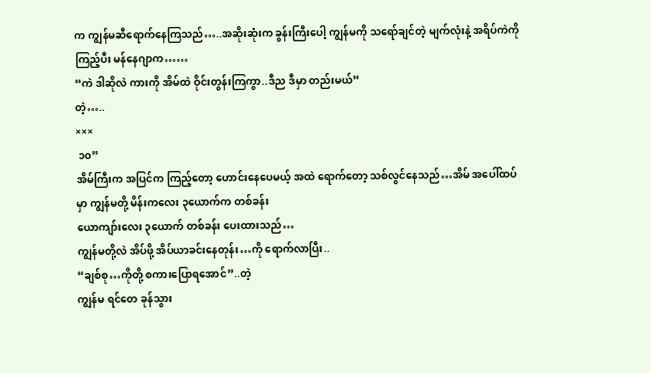က ကျွန်မဆီရောက်နေကြသည်…..အဆိုးဆုံးက ခွန်းကြီးပေါ့ ကျွန်မကို သရော်ချင်တဲ့ မျက်လုံးနဲ့ အရိပ်ကဲကိုကြည့်ပီး မန်နေဂျာက……
“ကဲ ဒါဆိုလဲ ကားကို အိမ်ထဲ ဝိုင်းတွန်းကြကွာ..ဒီည ဒီမှာ တည်းမယ်”
တဲ့…..
×××
 ၁၀”
အိမ်ကြီးက အပြင်က ကြည့်တော့ ဟောင်းနေပေမယ့် အထဲ ရောက်တော့ သစ်လွင်နေသည်…အိမ် အပေါ်ထပ်မှာ ကျွန်မတို့ မိန်းကလေး ၃ယောက်က တစ်ခန်း
ယောကျာ်းလေး ၃ယောက် တစ်ခန်း ပေးထားသည်…
ကျွန်မတို့လဲ အိပ်ဖို့ အိပ်ယာခင်းနေတုန်း…ကို ရောက်လာပြီး..
“ချစ်စု…ကိုတို့ စကားပြောရအောင်”..တဲ့
ကျွန်မ ရင်တေ ခုန်သွား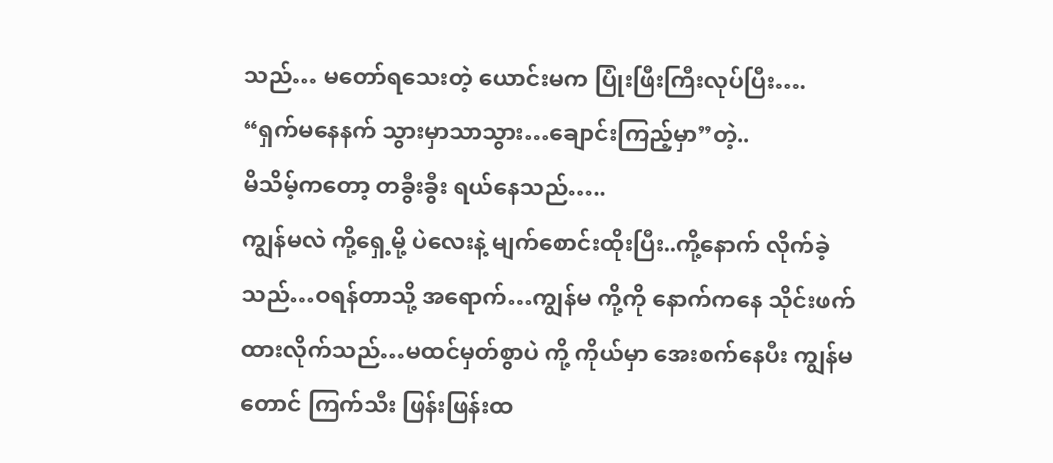သည်… မတော်ရသေးတဲ့ ယောင်းမက ပြုံးဖြီးကြီးလုပ်ပြီး….
“ရှက်မနေနက် သွားမှာသာသွား…ချောင်းကြည့်မှာ”တဲ့..
မိသိမ့်ကတော့ တခွီးခွီး ရယ်နေသည်…..
ကျွန်မလဲ ကို့ရှေ့မို့ ပဲလေးနဲ့ မျက်စောင်းထိုးပြီး..ကို့နောက် လိုက်ခဲ့သည်…ဝရန်တာသို့ အရောက်…ကျွန်မ ကို့ကို နောက်ကနေ သိုင်းဖက်ထားလိုက်သည်…မထင်မှတ်စွာပဲ ကို့ ကိုယ်မှာ အေးစက်နေပီး ကျွန်မတောင် ကြက်သီး ဖြန်းဖြန်းထ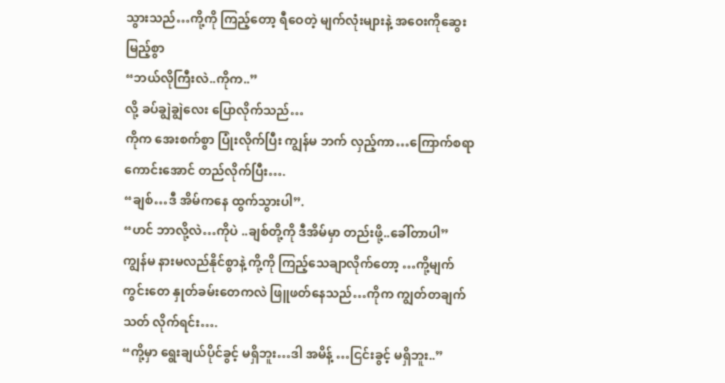သွားသည်…ကို့ကို ကြည့်တော့ ရီဝေတဲ့ မျက်လုံးများနဲ့ အဝေးကိုဆွေးမြည့်စွာ
“ဘယ်လိုကြီးလဲ..ကိုက..”
လို့ ခပ်ချွဲချွဲလေး ပြောလိုက်သည်…
ကိုက အေးစက်စွာ ပြုံးလိုက်ပြီး ကျွန်မ ဘက် လှည့်ကာ…ကြောက်စရာကောင်းအောင် တည်လိုက်ပြီး….
“ချစ်…ဒီ အိမ်ကနေ ထွက်သွားပါ”.
“ဟင် ဘာလို့လဲ…ကိုပဲ ..ချစ်တို့ကို ဒီအိမ်မှာ တည်းဖို့..ခေါ်တာပါ”
ကျွန်မ နားမလည်နိုင်စွာနဲ့ ကို့ကို ကြည့်သေချာလိုက်တော့ …ကို့မျက်ကွင်းတေ နှုတ်ခမ်းတေကလဲ ဖြူဖတ်နေသည်…ကိုက ကျွတ်တချက် သတ် လိုက်ရင်း….
“ကို့မှာ ရွေးချယ်ပိုင်ခွင့် မရှိဘူး…ဒါ အမိန့် …ငြင်းခွင့် မရှိဘူး..”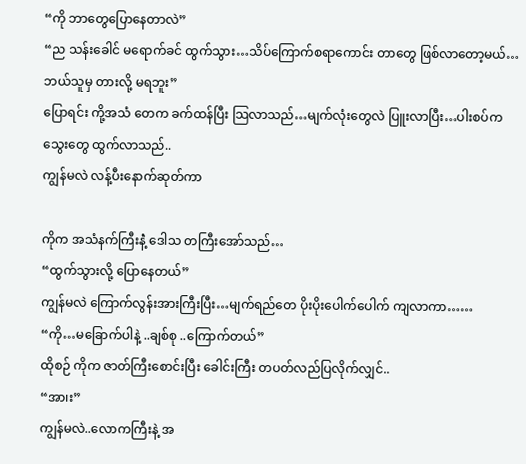“ကို ဘာတွေပြောနေတာလဲ”
“ည သန်းခေါင် မရောက်ခင် ထွက်သွား…သိပ်ကြောက်စရာကောင်း တာတွေ ဖြစ်လာတော့မယ်…ဘယ်သူမှ တားလို့ မရဘူး”
ပြောရင်း ကို့အသံ တေက ခက်ထန်ပြီး သြလာသည်…မျက်လုံးတွေလဲ ပြူးလာပြီး…ပါးစပ်က သွေးတွေ ထွက်လာသည်..
ကျွန်မလဲ လန့်ပီးနောက်ဆုတ်ကာ

ကိုက အသံနက်ကြီးနဲံ့ ဒေါသ တကြီးအော်သည်…
“ထွက်သွားလို့ ပြောနေတယ်”
ကျွန်မလဲ ကြောက်လွန်းအားကြီးပြီး…မျက်ရည်တေ ပိုးပိုးပေါက်ပေါက် ကျလာကာ……
“ကို…မခြောက်ပါနဲ့ ..ချစ်စု ..ကြောက်တယ်”
ထိုစဉ် ကိုက ဇာတ်ကြီးစောင်းပြီး ခေါင်းကြီး တပတ်လည်ပြလိုက်လျှင်..
“အာ၊း”
ကျွန်မလဲ..လောကကြီးနဲ့ အ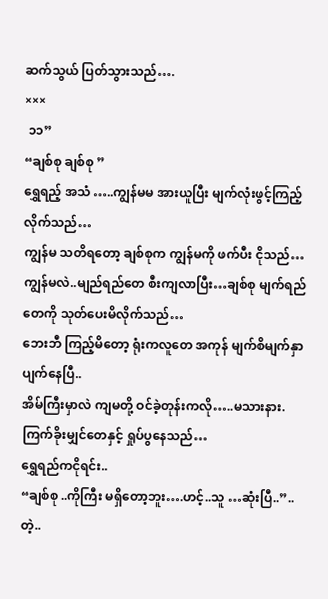ဆက်သွယ် ပြတ်သွားသည်….
×××
 ၁၁”
“ချစ်စု ချစ်စု ”
ရွှေရည့် အသံ …..ကျွန်မမ အားယူပြီး မျက်လုံးဖွင့်ကြည့်လိုက်သည်…
ကျွန်မ သတိရတော့ ချစ်စုက ကျွန်မကို ဖက်ပီး ငိုသည်…
ကျွန်မလဲ..မျည်ရည်တေ စီးကျလာပြီး…ချစ်စု မျက်ရည်တေကို သုတ်ပေးမိလိုက်သည်…
ဘေးဘီ ကြည့်မိတော့ ရုံးကလူတေ အကုန် မျက်စိမျက်နှာ ပျက်နေပြီ..
အိမ်ကြီးမှာလဲ ကျမတို့ ဝင်ခဲ့တုန်းကလို…..မသားနား.ကြက်ခိုးမျှင်တေနှင့် ရှုပ်ပွနေသည်…
ရွှေရည်ကငိုရင်း..
“ချစ်စု ..ကိုကြီး မရှိတော့ဘူး….ဟင့်..သူ …ဆုံးပြီ..”..တဲ့..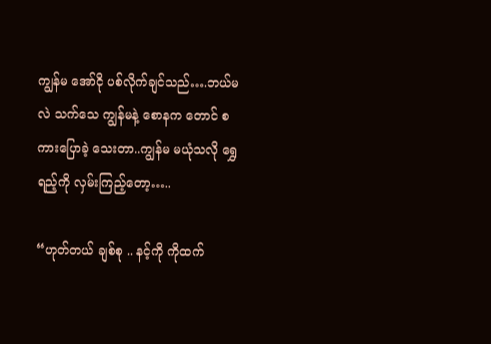ကျွန်မ အော်ငို ပစ်လိုက်ချင်သည်….ဘယ်မလဲ သက်သေ ကျွန်မနဲ့ စောနက တောင် စကားပြောခဲ့ သေးတာ..ကျွန်မ မယုံသလို ရွှေရည့်ကို လှမ်းကြည့်တော့…..

“ဟုတ်တယ် ချစ်စု .. နင့်ကို ကိုထက်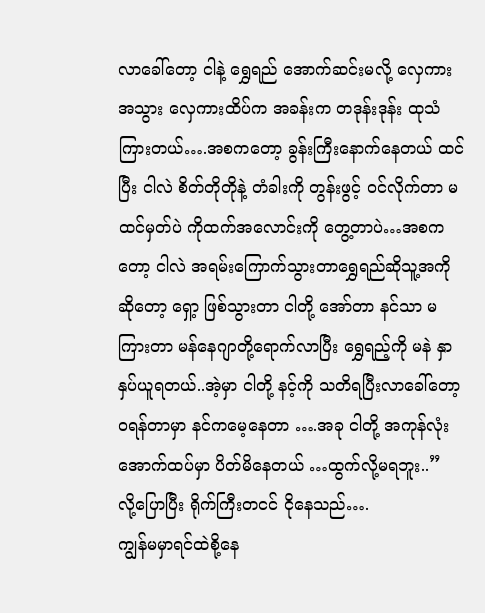လာခေါ်တော့ ငါနဲ့ ရွှေရည် အောက်ဆင်းမလို့ လှေကားအသွား လှေကားထိပ်က အခန်းက တဒုန်းဒုန်း ထုသံကြားတယ်….အစကတော့ ခွန်းကြီးနောက်နေတယ် ထင်ပြီး ငါလဲ စိတ်တိုတိုနဲ့ တံခါးကို တွန်းဖွင့် ဝင်လိုက်တာ မထင်မှတ်ပဲ ကိုထက်အလောင်းကို တွေ့တာပဲ…အစကတော့ ငါလဲ အရမ်းကြောက်သွားတာရွှေရည်ဆိုသူ့အကိုဆိုတော့ ရှော့ ဖြစ်သွားတာ ငါတို့ အော်တာ နင်သာ မကြားတာ မန်နေဂျာတို့ရောက်လာပြီး ရွှေရည့်ကို မနဲ နှာနှပ်ယူရတယ်..အဲ့မှာ ငါတို့ နင့်ကို သတိရပြီးလာခေါ်တော့ ဝရန်တာမှာ နင်ကမေ့နေတာ ….အခု ငါတို့ အကုန်လုံး အောက်ထပ်မှာ ပိတ်မိနေတယ် …ထွက်လို့မရဘူး..”
လို့ပြောပြီး ရိုက်ကြီးတငင် ငိုနေသည်….
ကျွန်မမှာရင်ထဲစို့နေ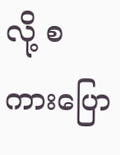လို့ စကားပြော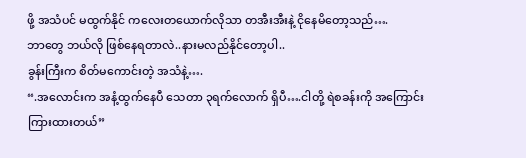ဖို့ အသံပင် မထွက်နိုင် ကလေးတယောက်လိုသာ တအီးအီးနဲ့ ငိုနေမိတော့သည်….
ဘာတွေ ဘယ်လို ဖြစ်နေရတာလဲ..နားမလည်နိုင်တော့ပါ..
ခွန်းကြီးက စိတ်မကောင်းတဲ့ အသံနဲ့….
“.အလောင်းက အနံ့ထွက်နေပီ သေတာ ၃ရက်လောက် ရှိပီ….ငါတို့ ရဲစခန်းကို အကြောင်းကြားထားတယ်”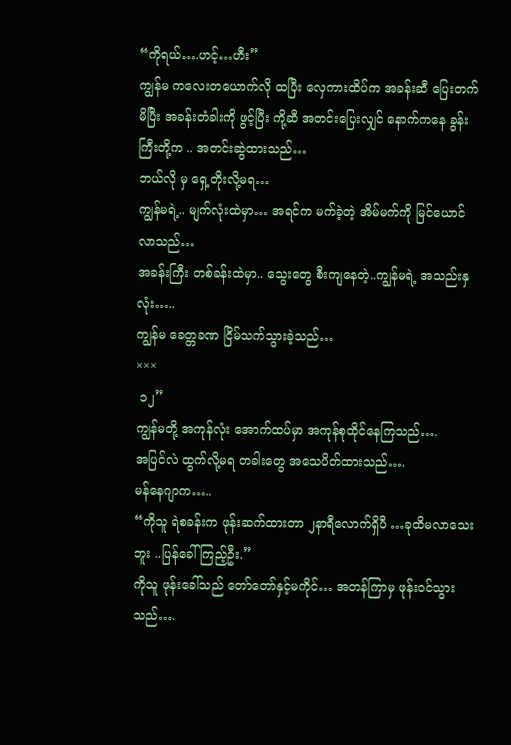“ကိုရယ်….ဟင့်…ဟီး”
ကျွန်မ ကလေးတယောက်လို ထပြီး လှေကားထိပ်က အခန်းဆီ ပြေးတက်မိပြီး အခန်းတံခါးကို ဖွင့်ပြီး ကို့ဆီ အတင်းပြေးလျှင် နောက်ကနေ ခွန်းကြီးတို့က .. အတင်းဆွဲထားသည်…
ဘယ်လို မှ ရှေ့တိုးလို့မရ…
ကျွန်မရဲ့.. မျက်လုံးထဲမှာ… အရင်က မက်ခဲ့တဲ့ အိမ်မက်ကို မြင်ယောင်လာသည်…
အခန်းကြီး တစ်ခန်းထဲမှာ.. သွေးတွေ စီးကျနေတဲ့..ကျွန်မရဲ့ အသည်းနှလုံး…..
ကျွန်မ ခေတ္တခဏ ငြိမ်သက်သွားခဲ့သည်…
×××
 ၁၂”
ကျွန်မတို့ အကုန်လုံး အောက်ထပ်မှာ အကုန်စုထိုင်နေကြသည်….
အပြင်လဲ ထွက်လို့မရ တခါးတွေ အသေပိတ်ထားသည်….
မန်နေဂျာက…..
“ကိုသူ ရဲစခန်းက ဖုန်းဆက်ထားတာ ၂နာရီလောက်ရှိပီ …ခုထိမလာသေးဘူး ..ပြန်ခေါ်ကြည့်ဦး.”
ကိုသူ ဖုန်းခေါ်သည် တော်တော်နှင့်မကိုင်… အတန်ကြာမှ ဖုန်းဝင်သွားသည်….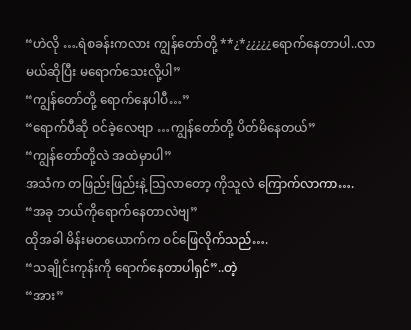“ဟဲလို ….ရဲစခန်းကလား ကျွန်တော်တို့ **¿*¿¿¿¿¿ရောက်နေတာပါ..လာမယ်ဆိုပြီး မရောက်သေးလို့ပါ”
“ကျွန်တော်တို့ ရောက်နေပါပီ…”
“ရောက်ပီဆို ဝင်ခဲ့လေဗျာ …ကျွန်တော်တို့ ပိတ်မိနေတယ်”
“ကျွန်တော်တို့လဲ အထဲမှာပါ”
အသံက တဖြည်းဖြည်းနဲ့ သြလာတော့ ကိုသူလဲ ကြောက်လာကာ….
“အခု ဘယ်ကိုရောက်နေတာလဲဗျ”
ထိုအခါ မိန်းမတယောက်က ဝင်ဖြေလိုက်သည်….
“သချိုင်းကုန်းကို ရောက်နေတာပါရှင်”..တဲ့
“အား”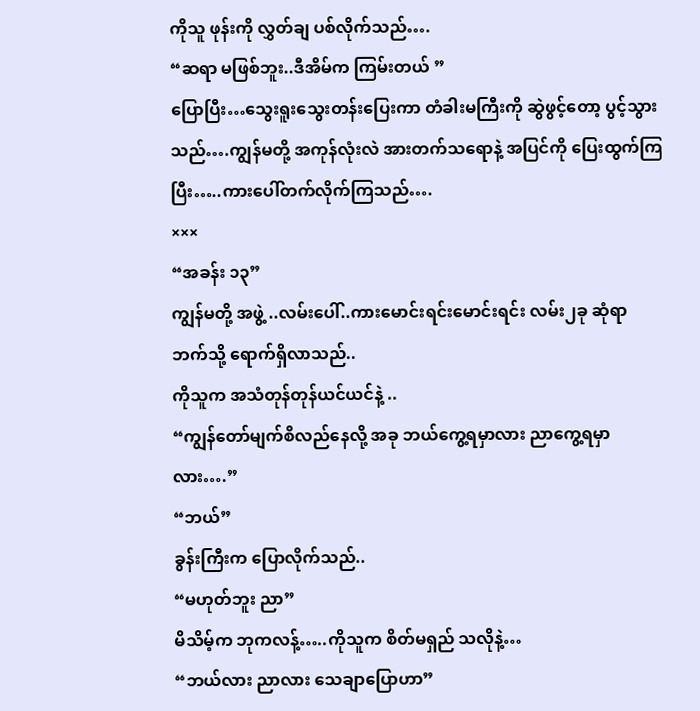ကိုသူ ဖုန်းကို လွှတ်ချ ပစ်လိုက်သည်….
“ဆရာ မဖြစ်ဘူး..ဒီအိမ်က ကြမ်းတယ် ”
ပြောပြီး…သွေးရူးသွေးတန်းပြေးကာ တံခါးမကြီးကို ဆွဲဖွင့်တော့ ပွင့်သွားသည်….ကျွန်မတို့ အကုန်လုံးလဲ အားတက်သရောနဲ့ အပြင်ကို ပြေးထွက်ကြပြီး…..ကားပေါ်တက်လိုက်ကြသည်….
×××
“အခန်း ၁၃”
ကျွန်မတို့ အဖွဲ့ ..လမ်းပေါ်..ကားမောင်းရင်းမောင်းရင်း လမ်း၂ခု ဆုံရာ ဘက်သို့ ရောက်ရှိလာသည်..
ကိုသူက အသံတုန်တုန်ယင်ယင်နဲ့ ..
“ကျွန်တော်မျက်စိလည်နေလို့ အခု ဘယ်ကွေ့ရမှာလား ညာကွေ့ရမှာလား….”
“ဘယ်”
ခွန်းကြီးက ပြောလိုက်သည်..
“မဟုတ်ဘူး ညာ”
မိသိမ့်က ဘုကလန့်…..ကိုသူက စိတ်မရှည် သလိုနဲ့…
“ဘယ်လား ညာလား သေချာပြောဟာ”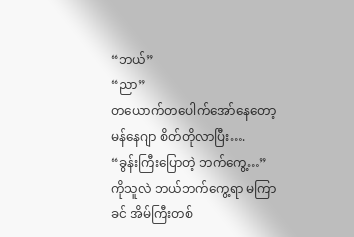“ဘယ်”
“ညာ”
တယောက်တပေါက်အော်နေတော့ မန်နေဂျာ စိတ်တိုလာပြီး….
“ခွန်းကြီးပြောတဲ့ ဘက်ကွေ့…”
ကိုသူလဲ ဘယ်ဘက်ကွေ့ရာ မကြာခင် အိမ်ကြီးတစ်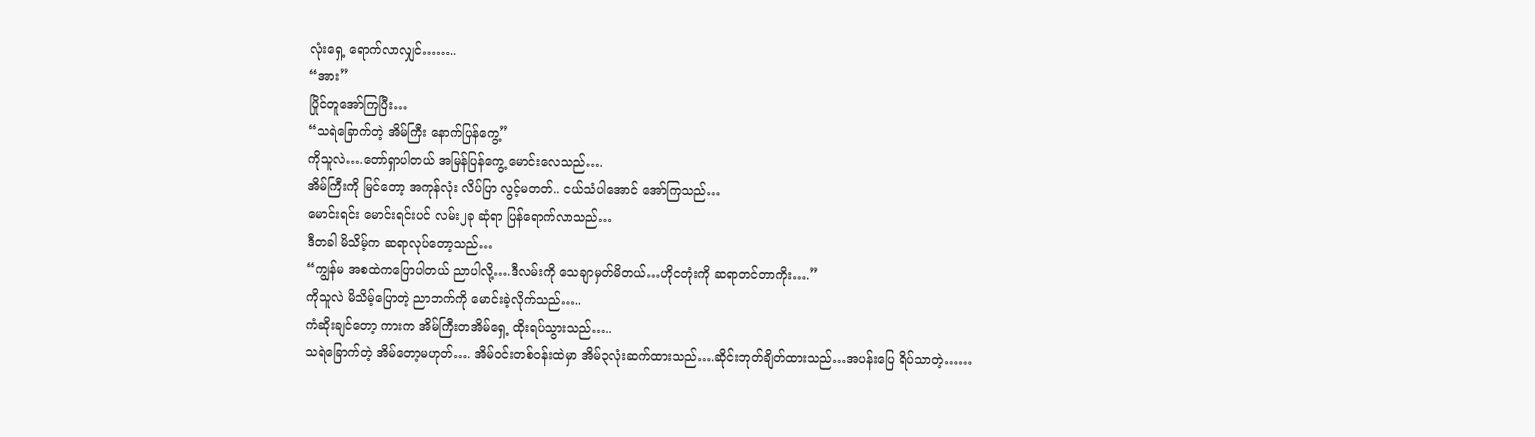လုံးရှေ့ ရောက်လာလျှင်……..
“အား”
ပြိုင်တူအော်ကြပြီး…
“သရဲခြောက်တဲ့ အိမ်ကြီး နောက်ပြန်ကွေ့”
ကိုသူလဲ….တော်ရှာပါတယ် အမြန်ပြန်ကွေ့ မောင်းလေသည်….
အိမ်ကြီးကို မြင်တော့ အကုန်လုံး လိပ်ပြာ လွင့်မတတ်.. ငယ်သံပါအောင် အော်ကြသည်…
မောင်းရင်း မောင်းရင်းပင် လမ်း၂ခု ဆုံရာ ပြန်ရောက်လာသည်…
ဒီတခါ မိသိမ့်က ဆရာလုပ်တော့သည်…
“ကျွန်မ အစထဲကပြောပါတယ် ညာပါလို့….ဒီလမ်းကို သေချာမှတ်မိတယ်…ဟိုငတုံးကို ဆရာတင်တာကိုး….”
ကိုသူလဲ မိသိမ့်ပြောတဲ့ ညာဘက်ကို မောင်းခဲ့လိုက်သည်…..
ကံဆိုးချင်တော့ ကားက အိမ်ကြီးတအိမ်ရှေ့ ထိုးရပ်သွားသည်…..
သရဲခြောက်တဲ့ အိမ်တော့မဟုတ်…. အိမ်ဝင်းတစ်ဝန်းထဲမှာ အိမ်၃လုံးဆက်ထားသည်….ဆိုင်းဘုတ်ချိတ်ထားသည်…အပန်းပြေ ရိပ်သာတဲ့……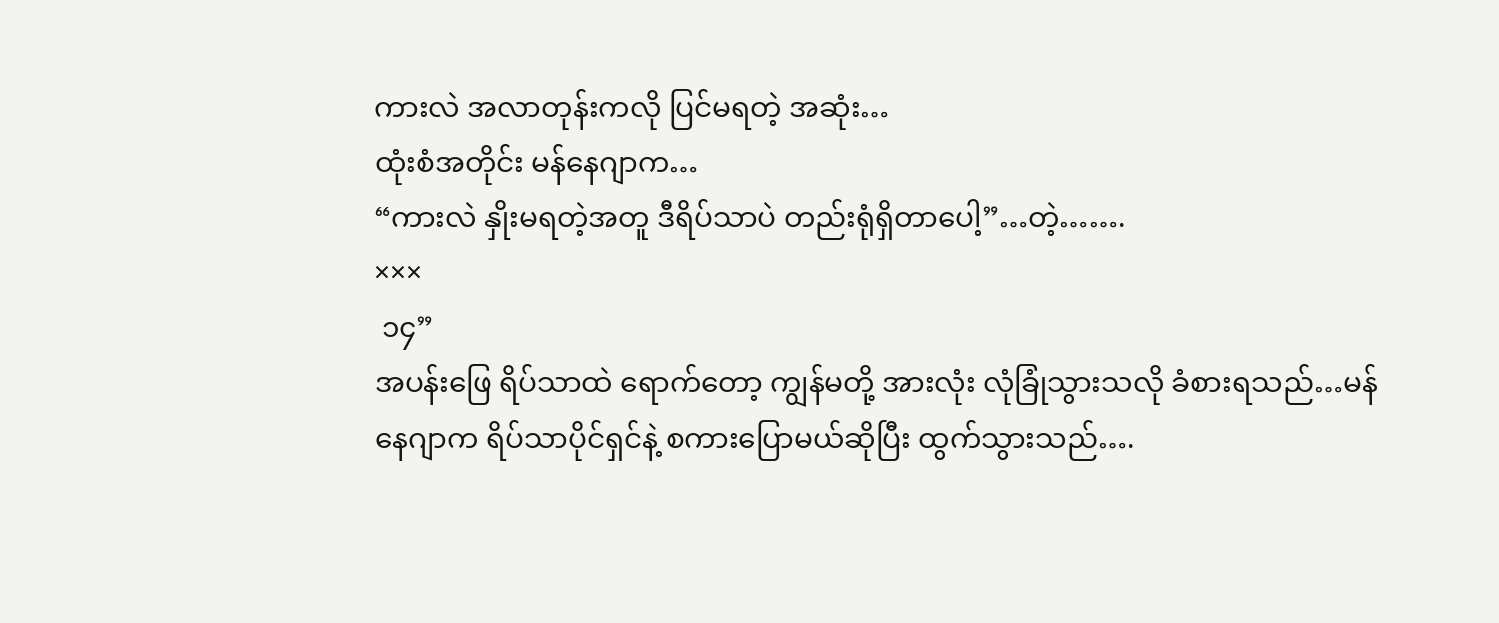ကားလဲ အလာတုန်းကလို ပြင်မရတဲ့ အဆုံး…
ထုံးစံအတိုင်း မန်နေဂျာက…
“ကားလဲ နှိုးမရတဲ့အတူ ဒီရိပ်သာပဲ တည်းရုံရှိတာပေါ့”…တဲ့…….
×××
 ၁၄”
အပန်းဖြေ ရိပ်သာထဲ ရောက်တော့ ကျွန်မတို့ အားလုံး လုံခြုံသွားသလို ခံစားရသည်…မန်နေဂျာက ရိပ်သာပိုင်ရှင်နဲ့ စကားပြောမယ်ဆိုပြီး ထွက်သွားသည်….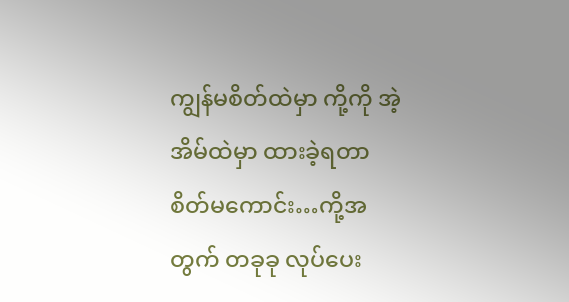ကျွန်မစိတ်ထဲမှာ ကို့ကို အဲ့အိမ်ထဲမှာ ထားခဲ့ရတာ စိတ်မကောင်း…ကို့အတွက် တခုခု လုပ်ပေး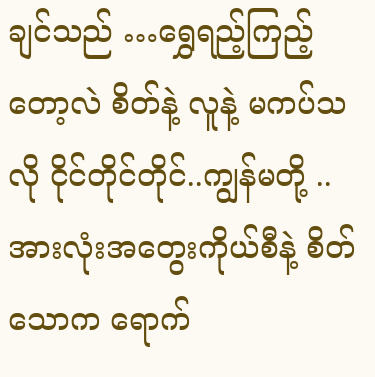ချင်သည် …ရွှေရည့်ကြည့်တော့လဲ စိတ်နဲ့ လူနဲ့ မကပ်သလို ငိုင်တိုင်တိုင်..ကျွန်မတို့ ..အားလုံးအတွေးကိုယ်စီနဲ့ စိတ်သောက ရောက်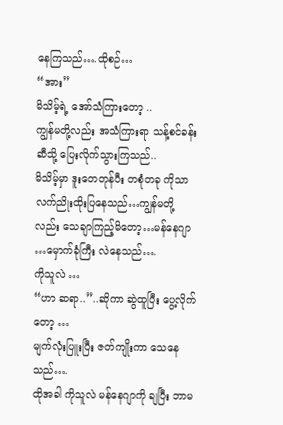နေကြသည်….ထိုစဉ်…
“အား”
မိသိမ့်ရဲ့ အော်သံကြားတော့ ..
ကျွန်မတို့လည်း အသံကြားရာ သန့်စင်ခန်းဆီသို့ ပြေးလိုက်သွားကြသည်..
မိသိမ့်မှာ ဒူးတေတုန်ပီး တစုံတခု ကိုသာ လက်ညိုးထိုးပြနေသည်…ကျွန်မတို့လည်း သေချာကြည့်မိတော့…မန်နေဂျာ …မှောက်ခုံကြီး လဲနေသည်….
ကိုသူလဲ …
“ဟာ ဆရာ..”..ဆိုကာ ဆွဲထူပြီး ပွေ့လိုက်တော့ …
မျက်လုံးပြူးပြီး ဇတ်ကျိုးကာ သေနေသည်….
ထိုအခါ ကိုသူလဲ မန်နေဂျာကို ချပြီး ဘာမ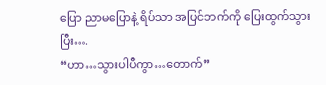ပြော ညာမပြောနဲ့ ရိပ်သာ အပြင်ဘက်ကို ပြေးထွက်သွားပြီး….
“ဟာ…သွားပါပီကွာ…တောက်”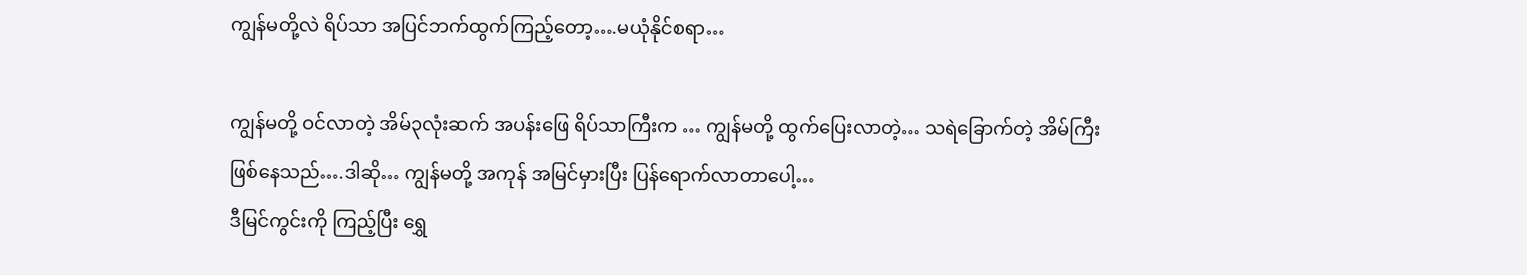ကျွန်မတို့လဲ ရိပ်သာ အပြင်ဘက်ထွက်ကြည့်တော့….မယုံနိုင်စရာ…

ကျွန်မတို့ ဝင်လာတဲ့ အိမ်၃လုံးဆက် အပန်းဖြေ ရိပ်သာကြီးက … ကျွန်မတို့ ထွက်ပြေးလာတဲ့… သရဲခြောက်တဲ့ အိမ်ကြီး ဖြစ်နေသည်….ဒါဆို… ကျွန်မတို့ အကုန် အမြင်မှားပြီး ပြန်ရောက်လာတာပေါ့…
ဒီမြင်ကွင်းကို ကြည့်ပြီး ရွှေ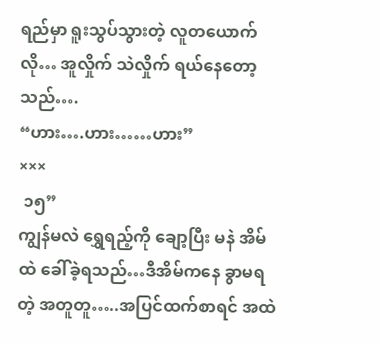ရည်မှာ ရူးသွပ်သွားတဲ့ လူတယောက်လို… အူလှိုက် သဲလှိုက် ရယ်နေတော့သည်….
“ဟား….ဟား……ဟား”
×××
 ၁၅”
ကျွန်မလဲ ရွှေရည့်ကို ချော့ပြီး မနဲ အိမ်ထဲ ခေါ်ခဲ့ရသည်…ဒီအိမ်ကနေ ခွာမရတဲ့ အတူတူ…..အပြင်ထက်စာရင် အထဲ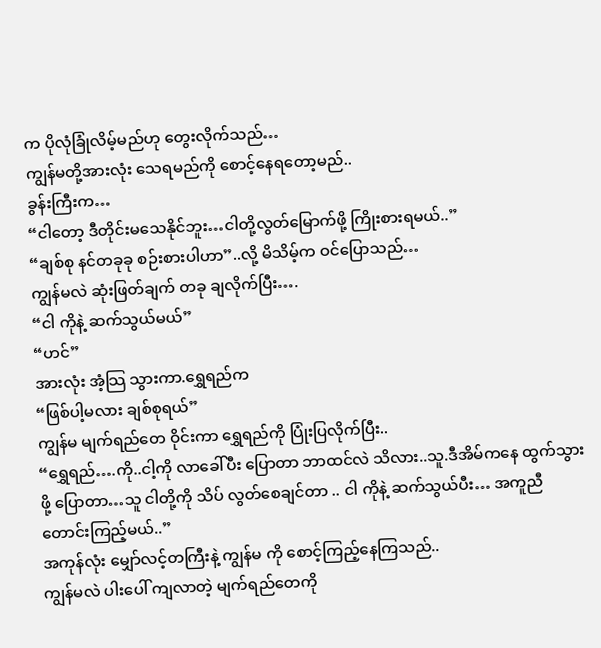က ပိုလုံခြုံလိမ့်မည်ဟု တွေးလိုက်သည်…
ကျွန်မတို့အားလုံး သေရမည်ကို စောင့်နေရတော့မည်..
ခွန်းကြီးက…
“ငါတော့ ဒီတိုင်းမသေနိုင်ဘူး…ငါတို့လွတ်မြောက်ဖို့ ကြိုးစားရမယ်..”
“ချစ်စု နင်တခုခု စဉ်းစားပါဟာ”..လို့ မိသိမ့်က ဝင်ပြောသည်…
ကျွန်မလဲ ဆုံးဖြတ်ချက် တခု ချလိုက်ပြီး….
“ငါ ကိုနဲ့ ဆက်သွယ်မယ်”
“ဟင်”
အားလုံး အံ့သြ သွားကာ.ရွှေရည်က
“ဖြစ်ပါ့မလား ချစ်စုရယ်”
ကျွန်မ မျက်ရည်တေ ဝိုင်းကာ ရွှေရည်ကို ပြုံးပြလိုက်ပြီး..
“ရွှေရည်….ကို..ငါ့ကို လာခေါ်ပီး ပြောတာ ဘာထင်လဲ သိလား..သူ.ဒီအိမ်ကနေ ထွက်သွားဖို့ ပြောတာ…သူ ငါတို့ကို သိပ် လွတ်စေချင်တာ .. ငါ ကိုနဲ့ ဆက်သွယ်ပီး… အကူညီ တောင်းကြည့်မယ်..”
အကုန်လုံး မျှော်လင့်တကြီးနဲ့ ကျွန်မ ကို စောင့်ကြည့်နေကြသည်..
ကျွန်မလဲ ပါးပေါ် ကျလာတဲ့ မျက်ရည်တေကို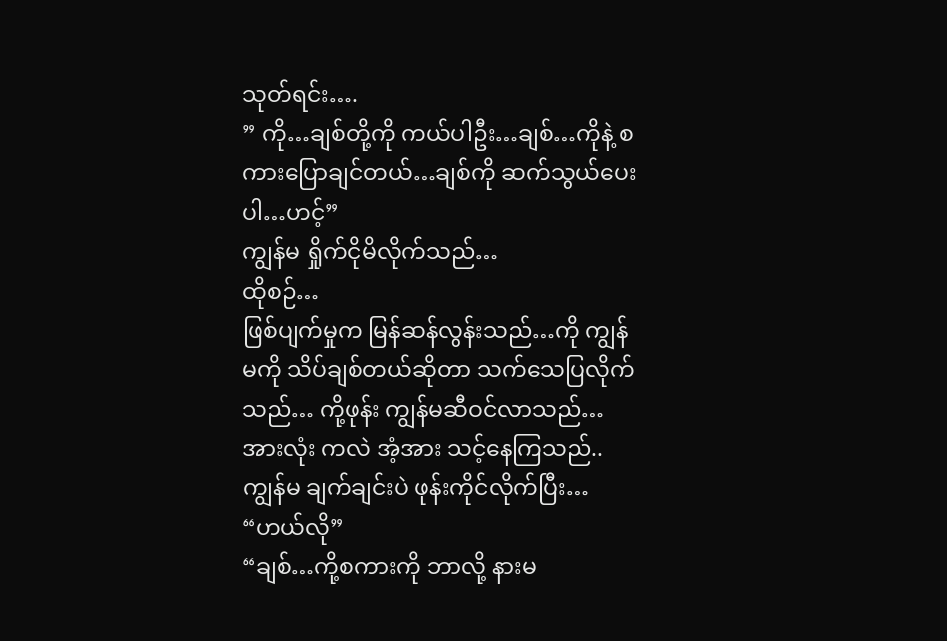သုတ်ရင်း….
” ကို…ချစ်တို့ကို ကယ်ပါဦး…ချစ်…ကိုနဲ့ စကားပြောချင်တယ်…ချစ်ကို ဆက်သွယ်ပေးပါ…ဟင့်”
ကျွန်မ ရှိုက်ငိုမိလိုက်သည်…
ထိုစဉ်…
ဖြစ်ပျက်မှုက မြန်ဆန်လွန်းသည်…ကို ကျွန်မကို သိပ်ချစ်တယ်ဆိုတာ သက်သေပြလိုက်သည်… ကို့ဖုန်း ကျွန်မဆီဝင်လာသည်…အားလုံး ကလဲ အံ့အား သင့်နေကြသည်..
ကျွန်မ ချက်ချင်းပဲ ဖုန်းကိုင်လိုက်ပြီး…
“ဟယ်လို”
“ချစ်…ကို့စကားကို ဘာလို့ နားမ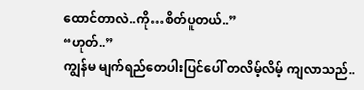ထောင်တာလဲ..ကို…စိတ်ပူတယ်..”
“ဟုတ်..”
ကျွန်မ မျက်ရည်တေပါးပြင်ပေါ် တလိမ့်လိမ့် ကျလာသည်..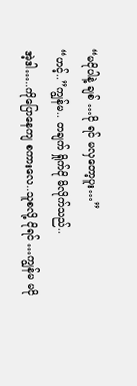“မငိုပါနဲ့ ချစ် …ငို ရင် မလှတော့ပူး…”
“ဟင့်..”ကျွန်မ.. တချက် ရှိုက်ငို မိလိုက်သည်..
အဲ့ဒါ…..ကိုပြောနေကျ စကားလေ..သူစလို့ ငိုရင် …ကျွန်မ မငို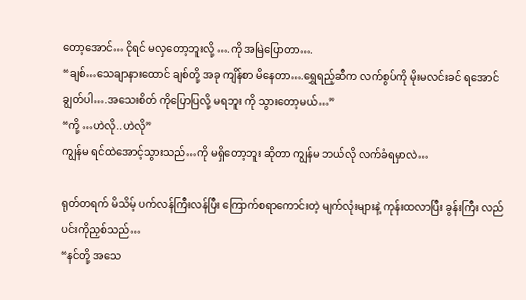တော့အောင်… ငိုရင် မလှတော့ဘူးလို့ ….ကို အမြဲပြောတာ….
“ချစ်…သေချာနားထောင် ချစ်တို့ အခု ကျိန်စာ မိနေတာ….ရွှေရည့်ဆီက လက်စွပ်ကို မိုးမလင်းခင် ရအောင်ချွတ်ပါ….အသေးစိတ် ကိုပြောပြလို့ မရဘူး ကို သွားတော့မယ်…”
“ကို့ …ဟဲလို..ဟဲလို”
ကျွန်မ ရင်ထဲအောင့်သွားသည်…ကို မရှိတော့ဘူး ဆိုတာ ကျွန်မ ဘယ်လို လက်ခံရမှာလဲ…

ရုတ်တရက် မိသိမ့် ပက်လန်ကြီးလန်ပြီး ကြောက်စရာကောင်းတဲ့ မျက်လုံးများနဲ့ ကုန်းထလာပြီး ခွန်းကြီး လည်ပင်းကိုညှစ်သည်…
“နင်တို့ အသေ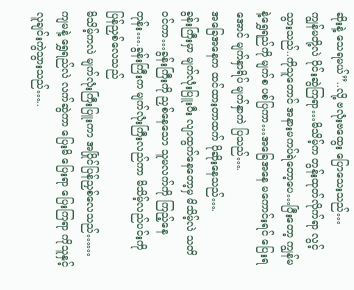ဆိုးနဲ့ သေရမယ်”..လို့ ဗလုံးဗထွေး ပြောသေးသည်…
ကျွန်မတို့လဲ ဝိုင်းဆွဲကြရာ…မိသိမ့်က တွန်းထုတ်လိုက်ရာ လွင့်သွားသည်..ကိုသူတောင် အနားမကပ်ရဲတော့ပေ…ပြီးတော့ ကျွန်မနဲ့ရွှေရည်ကို မျက်စ ပစ်ပြကာ…အခြေအနေ မကောင်းရင် ပြေးရအောင် မျက်နှာရိပ် မျက်နှာကဲ ပြသည်….
အခြေအနေက ထင်ထားတာထက် ပိုဆိုးနေသည်….
ခွန်းကြီးမှာ မျက်လုံးပြူးပီး လျာထွက်နေတော့မှ မိသိမ့်လဲ သတိဝင်ကာ…ခွန်းကြီးကို ညှစ်နေသော သူမလက်ကို ကြည့်နေတုန်း….ခွန်းကြီးက မျက်လုံးကြီးလည်ကာ မိသိမ့်လည်ပင်းကို ပြန်ညှစ်လေသည်
မိသိမ့်ကလဲ မျက်လုံးကြီးပြူးကာ အပြိုင်ပြန်ညှစ်လေသည်……
ကျမနဲ့ ရွှေရည်လဲ လက်ဆွဲကာ ပြေးမိ ပြေးရာ ပြေးကြရာ ကိုသူနှင့် လူချင်းကွဲသွားသည်…..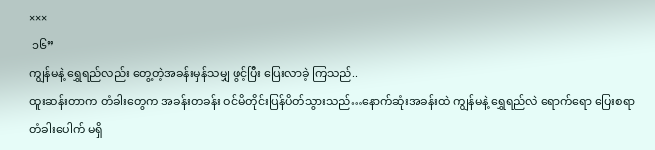×××
 ၁၆”
ကျွန်မနဲ့ ရွှေရည်လည်း တွေ့တဲ့အခန်းမှန်သမျှ ဖွင့်ပြီး ပြေးလာခဲ့ ကြသည်..
ထူးဆန်းတာက တံခါးတွေက အခန်းတခန်း ဝင်မိတိုင်းပြန်ပိတ်သွားသည်…နောက်ဆုံးအခန်းထဲ ကျွန်မနဲ့ ရွှေရည်လဲ ရောက်ရော ပြေးစရာ တံခါးပေါက် မရှိ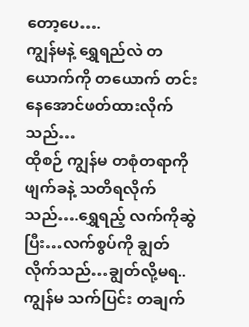တော့ပေ….
ကျွန်မနဲ့ ရွှေရည်လဲ တယောက်ကို တယောက် တင်းနေအောင်ဖတ်ထားလိုက်သည်…
ထိုစဉ် ကျွန်မ တစုံတရာကို ဖျက်ခနဲ့ သတိရလိုက်သည်….ရွှေရည့် လက်ကိုဆွဲပြီး…လက်စွပ်ကို ချွတ်လိုက်သည်…ချွတ်လို့မရ..ကျွန်မ သက်ပြင်း တချက်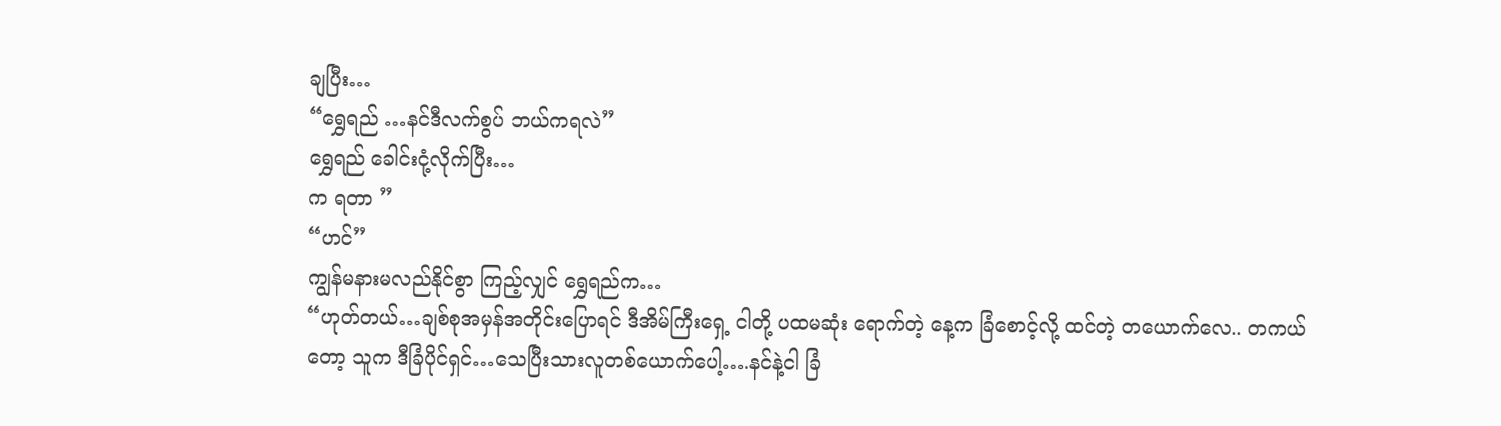ချပြီး…
“ရွှေရည် …နင်ဒီလက်စွပ် ဘယ်ကရလဲ”
ရွှေရည် ခေါင်းငုံ့လိုက်ပြီး…
က ရတာ ”
“ဟင်”
ကျွန်မနားမလည်နိုင်စွာ ကြည့်လျှင် ရွှေရည်က…
“ဟုတ်တယ်…ချစ်စုအမှန်အတိုင်းပြောရင် ဒီအိမ်ကြီးရှေ့ ငါတို့ ပထမဆုံး ရောက်တဲ့ နေ့က ခြံစောင့်လို့ ထင်တဲ့ တယောက်လေ.. တကယ်တော့ သူက ဒီခြံပိုင်ရှင်…သေပြီးသားလူတစ်ယောက်ပေါ့….နင်နဲ့ငါ ခြံ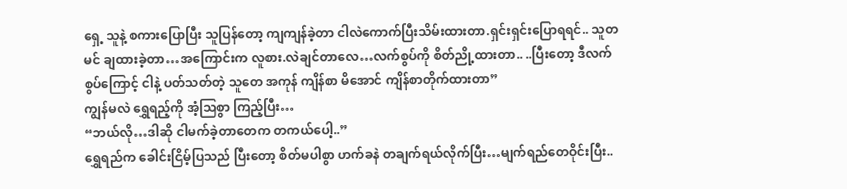ရှေ့ သူနဲ့ စကားပြောပြီး သူပြန်တော့ ကျကျန်ခဲ့တာ ငါလဲကောက်ပြီးသိမ်းထားတာ.ရှင်းရှင်းပြောရရင်.. သူတမင် ချထားခဲ့တာ…အကြောင်းက လူစား.လဲချင်တာလေ…လက်စွပ်ကို စိတ်ညို့ထားတာ.. ..ပြီးတော့ ဒီလက်စွပ်ကြောင့် ငါနဲ့ ပတ်သတ်တဲ့ သူတေ အကုန် ကျိန်စာ မိအောင် ကျိန်စာတိုက်ထားတာ”
ကျွန်မလဲ ရွှေရည့်ကို အံ့သြစွာ ကြည့်ပြီး…
“ဘယ်လို…ဒါဆို ငါမက်ခဲ့တာတေက တကယ်ပေါ့..”
ရွှေရည်က ခေါင်းငြိမ့်ပြသည် ပြီးတော့ စိတ်မပါစွာ ဟက်ခနဲ တချက်ရယ်လိုက်ပြီး…မျက်ရည်တေဝိုင်းပြီး..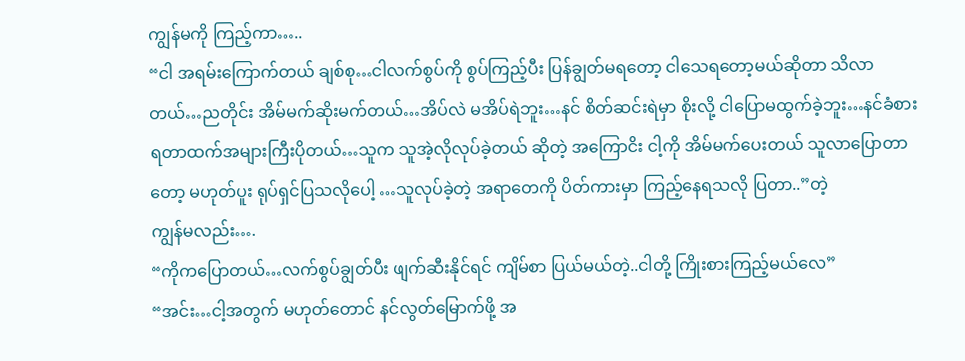ကျွန်မကို ကြည့်ကာ…..
“ငါ အရမ်းကြောက်တယ် ချစ်စု…ငါလက်စွပ်ကို စွပ်ကြည့်ပီး ပြန်ချွတ်မရတော့ ငါသေရတော့မယ်ဆိုတာ သိလာတယ်…ညတိုင်း အိမ်မက်ဆိုးမက်တယ်…အိပ်လဲ မအိပ်ရဲဘူး…နင် စိတ်ဆင်းရဲမှာ စိုးလို့ ငါပြောမထွက်ခဲ့ဘူး…နင်ခံစားရတာထက်အများကြီးပိုတယ်…သူက သူအဲ့လိုလုပ်ခဲ့တယ် ဆိုတဲ့ အကြောငိး ငါ့ကို အိမ်မက်ပေးတယ် သူလာပြောတာတော့ မဟုတ်ပူး ရုပ်ရှင်ပြသလိုပေါ့ …သူလုပ်ခဲ့တဲ့ အရာတေကို ပိတ်ကားမှာ ကြည့်နေရသလို ပြတာ..”တဲ့
ကျွန်မလည်း….
“ကိုကပြောတယ်…လက်စွပ်ချွတ်ပီး ဖျက်ဆီးနိုင်ရင် ကျိမ်စာ ပြယ်မယ်တဲ့..ငါတို့ ကြိုးစားကြည့်မယ်လေ”
“အင်း…ငါ့အတွက် မဟုတ်တောင် နင်လွတ်မြောက်ဖို့ အ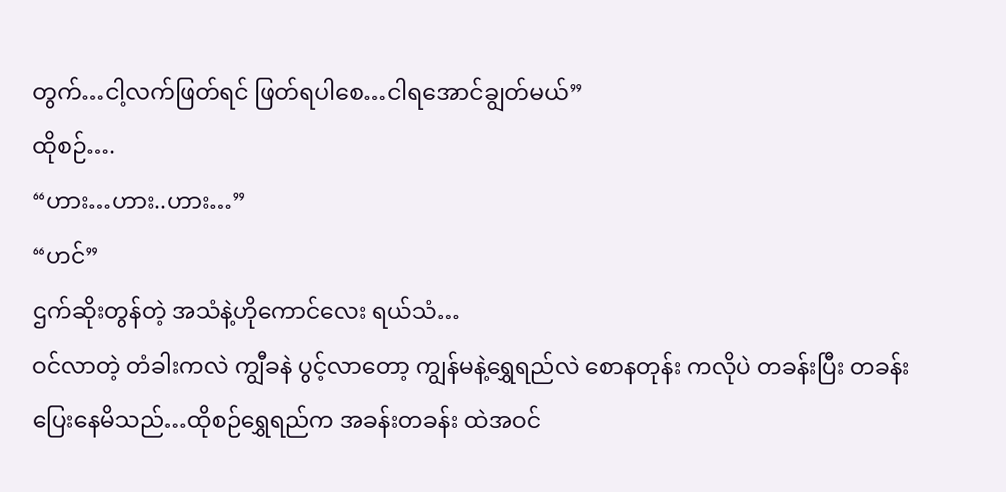တွက်…ငါ့လက်ဖြတ်ရင် ဖြတ်ရပါစေ…ငါရအောင်ချွတ်မယ်”
ထိုစဉ်….
“ဟား…ဟား..ဟား…”
“ဟင်”
ဌက်ဆိုးတွန်တဲ့ အသံနဲ့ဟိုကောင်လေး ရယ်သံ…
ဝင်လာတဲ့ တံခါးကလဲ ကျွီခနဲ ပွင့်လာတော့ ကျွန်မနဲ့ရွှေရည်လဲ စောနတုန်း ကလိုပဲ တခန်းပြီး တခန်းပြေးနေမိသည်…ထိုစဉ်ရွှေရည်က အခန်းတခန်း ထဲအဝင်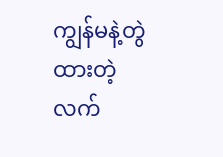ကျွန်မနဲ့တွဲထားတဲ့ လက်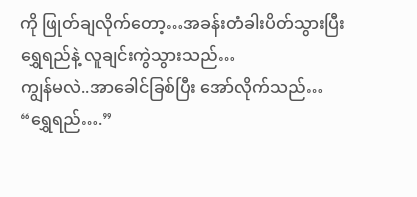ကို ဖြုတ်ချလိုက်တော့…အခန်းတံခါးပိတ်သွားပြီး ရွှေရည်နဲ့ လူချင်းကွဲသွားသည်…
ကျွန်မလဲ..အာခေါင်ခြစ်ပြီး အော်လိုက်သည်…
“ရွှေရည်….”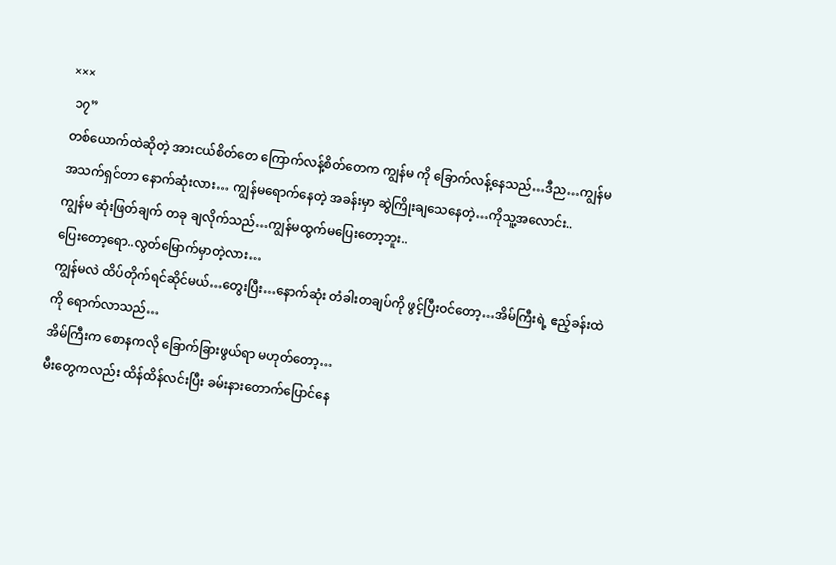×××
 ၁၇”
တစ်ယောက်ထဲဆိုတဲ့ အားငယ်စိတ်တေ ကြောက်လန့်စိတ်တေက ကျွန်မ ကို ခြောက်လန့်နေသည်…ဒီည…ကျွန်မ အသက်ရှင်တာ နောက်ဆုံးလား… ကျွန်မရောက်နေတဲ့ အခန်းမှာ ဆွဲကြိုးချသေနေတဲ့…ကိုသူ့အလောင်း..
ကျွန်မ ဆုံးဖြတ်ချက် တခု ချလိုက်သည်…ကျွန်မထွက်မပြေးတော့ဘူး..
ပြေးတော့ရော..လွတ်မြောက်မှာတဲ့လား…
ကျွန်မလဲ ထိပ်တိုက်ရင်ဆိုင်မယ်…တွေးပြီး…နောက်ဆုံး တံခါးတချပ်ကို ဖွင့်ပြီးဝင်တော့…အိမ်ကြီးရဲ့ ဧည့်ခန်းထဲကို ရောက်လာသည်…
အိမ်ကြီးက စောနကလို ခြောက်ခြားဖွယ်ရာ မဟုတ်တော့…
မီးတွေကလည်း ထိန်ထိန်လင်းပြီး ခမ်းနားတောက်ပြောင်နေ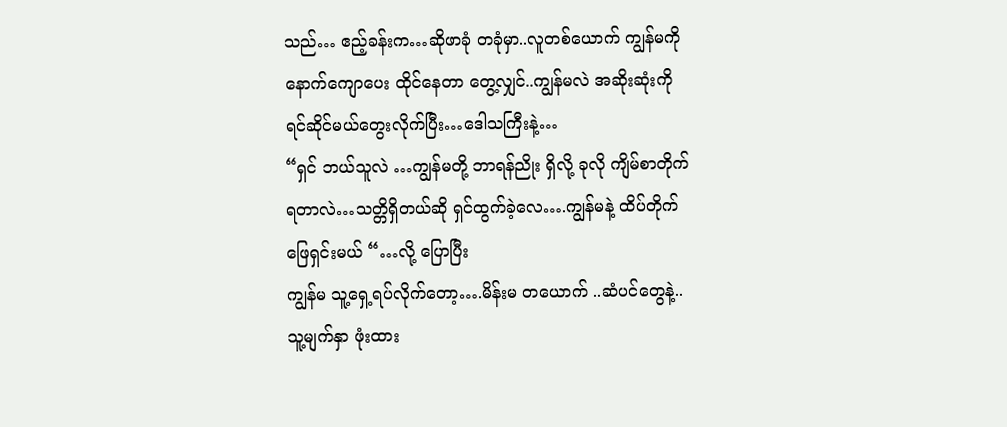သည်… ဧည့်ခန်းက…ဆိုဖာခုံ တခုံမှာ..လူတစ်ယောက် ကျွန်မကို နောက်ကျောပေး ထိုင်နေတာ တွေ့လျှင်..ကျွန်မလဲ အဆိုးဆုံးကို ရင်ဆိုင်မယ်တွေးလိုက်ပြီး…ဒေါသကြီးနဲ့…
“ရှင် ဘယ်သူလဲ …ကျွန်မတို့ ဘာရန်ညိုး ရှိလို့ ခုလို ကျိမ်စာတိုက်ရတာလဲ…သတ္တိရှိတယ်ဆို ရှင်ထွက်ခဲ့လေ….ကျွန်မနဲ့ ထိပ်တိုက်ဖြေရှင်းမယ် “…လို့ ပြောပြီး
ကျွန်မ သူ့ရှေ့ရပ်လိုက်တော့….မိန်းမ တယောက် ..ဆံပင်တွေနဲ့..သူ့မျက်နှာ ဖုံးထား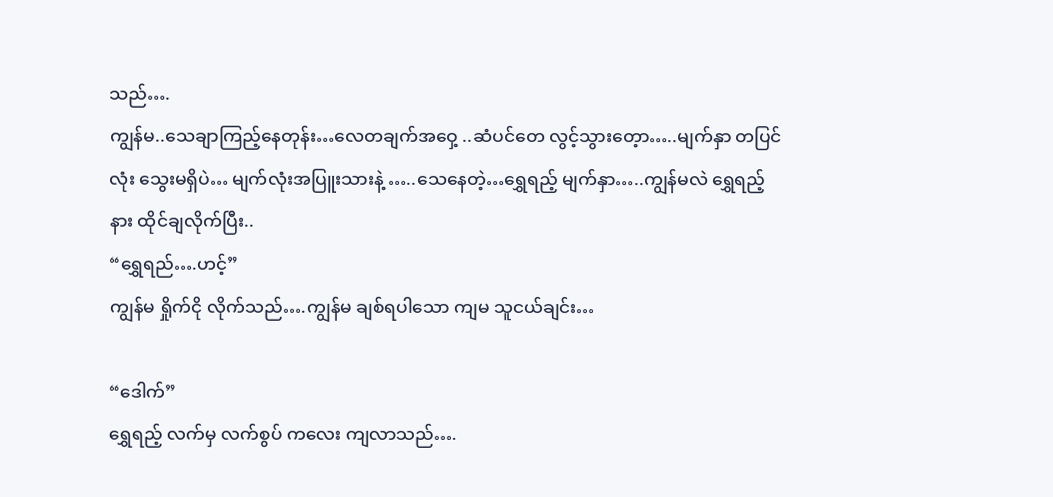သည်….
ကျွန်မ..သေချာကြည့်နေတုန်း…လေတချက်အဝှေ့ ..ဆံပင်တေ လွင့်သွားတေ့ာ…..မျက်နှာ တပြင်လုံး သွေးမရှိပဲ… မျက်လုံးအပြူးသားနဲ့ …..သေနေတဲ့…ရွှေရည့် မျက်နှာ…..ကျွန်မလဲ ရွှေရည့်နား ထိုင်ချလိုက်ပြီး..
“ရွှေရည်….ဟင့်”
ကျွန်မ ရှိုက်ငို လိုက်သည်….ကျွန်မ ချစ်ရပါသော ကျမ သူငယ်ချင်း…

“ဒေါက်”
ရွှေရည့် လက်မှ လက်စွပ် ကလေး ကျလာသည်….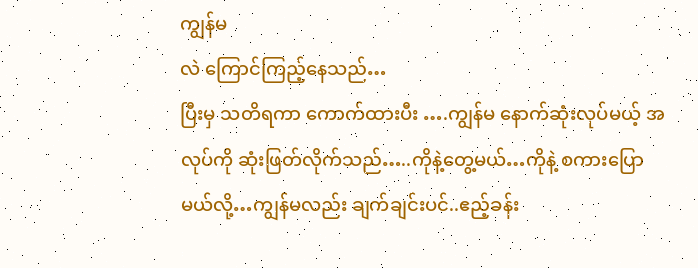ကျွန်မ
လဲ ကြောင်ကြည့်နေသည်…
ပြီးမှ သတိရကာ ကောက်ထားပီး ….ကျွန်မ နောက်ဆုံးလုပ်မယ့် အလုပ်ကို ဆုံးဖြတ်လိုက်သည်…..ကိုနဲ့တွေ့မယ်…ကိုနဲ့ စကားပြောမယ်လို့…ကျွန်မလည်း ချက်ချင်းပင်..ဧည့်ခန်း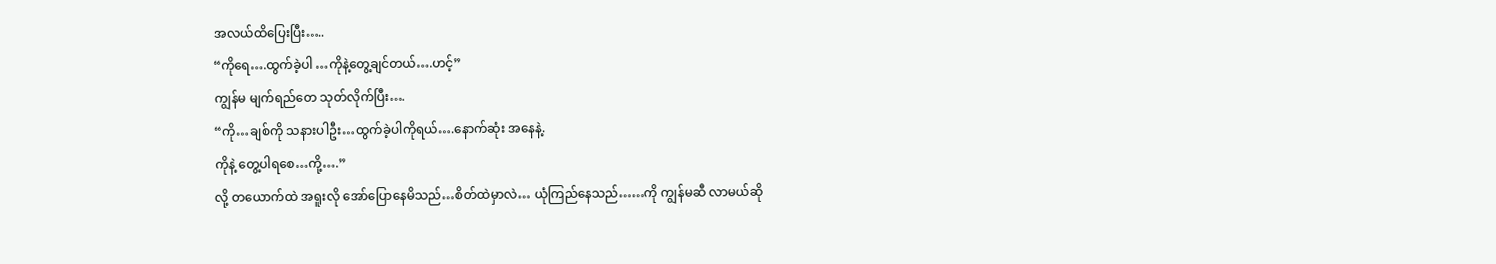အလယ်ထိပြေးပြီး…..
“ကိုရေ….ထွက်ခဲ့ပါ …ကိုနဲ့တွေ့ချင်တယ်….ဟင့်”
ကျွန်မ မျက်ရည်တေ သုတ်လိုက်ပြီး….
“ကို…ချစ်ကို သနားပါဦး…ထွက်ခဲ့ပါကိုရယ်….နောက်ဆုံး အနေနဲ့.
ကိုနဲ့ တွေ့ပါရစေ…ကို့….”
လို့ တယောက်ထဲ အရူးလို အော်ပြောနေမိသည်…စိတ်ထဲမှာလဲ… ယုံကြည်နေသည်……ကို ကျွန်မဆီ လာမယ်ဆို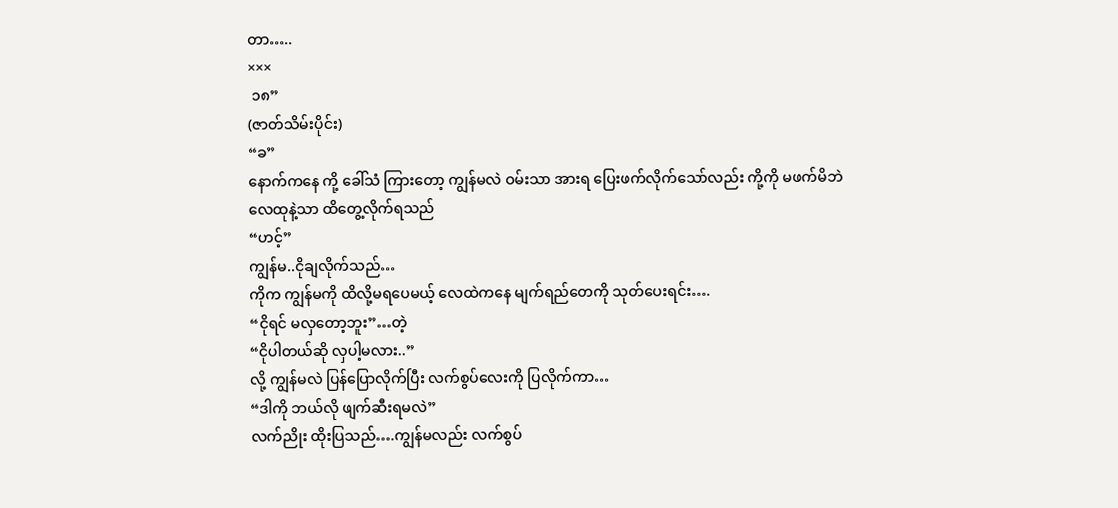တာ…..
×××
 ၁၈”
(ဇာတ်သိမ်းပိုင်း)
“ခ”
နောက်ကနေ ကို့ ခေါ်သံ ကြားတော့ ကျွန်မလဲ ဝမ်းသာ အားရ ပြေးဖက်လိုက်သော်လည်း ကို့ကို မဖက်မိဘဲ လေထုနဲ့သာ ထိတွေ့လိုက်ရသည်
“ဟင့်”
ကျွန်မ..ငိုချလိုက်သည်…
ကိုက ကျွန်မကို ထိလို့မရပေမယ့် လေထဲကနေ မျက်ရည်တေကို သုတ်ပေးရင်း….
“ငိုရင် မလှတော့ဘူး”…တဲ့
“ငိုပါတယ်ဆို လှပါ့မလား..”
လို့ ကျွန်မလဲ ပြန်ပြောလိုက်ပြီး လက်စွပ်လေးကို ပြလိုက်ကာ…
“ဒါကို ဘယ်လို ဖျက်ဆီးရမလဲ”
လက်ညိုး ထိုးပြသည်….ကျွန်မလည်း လက်စွပ်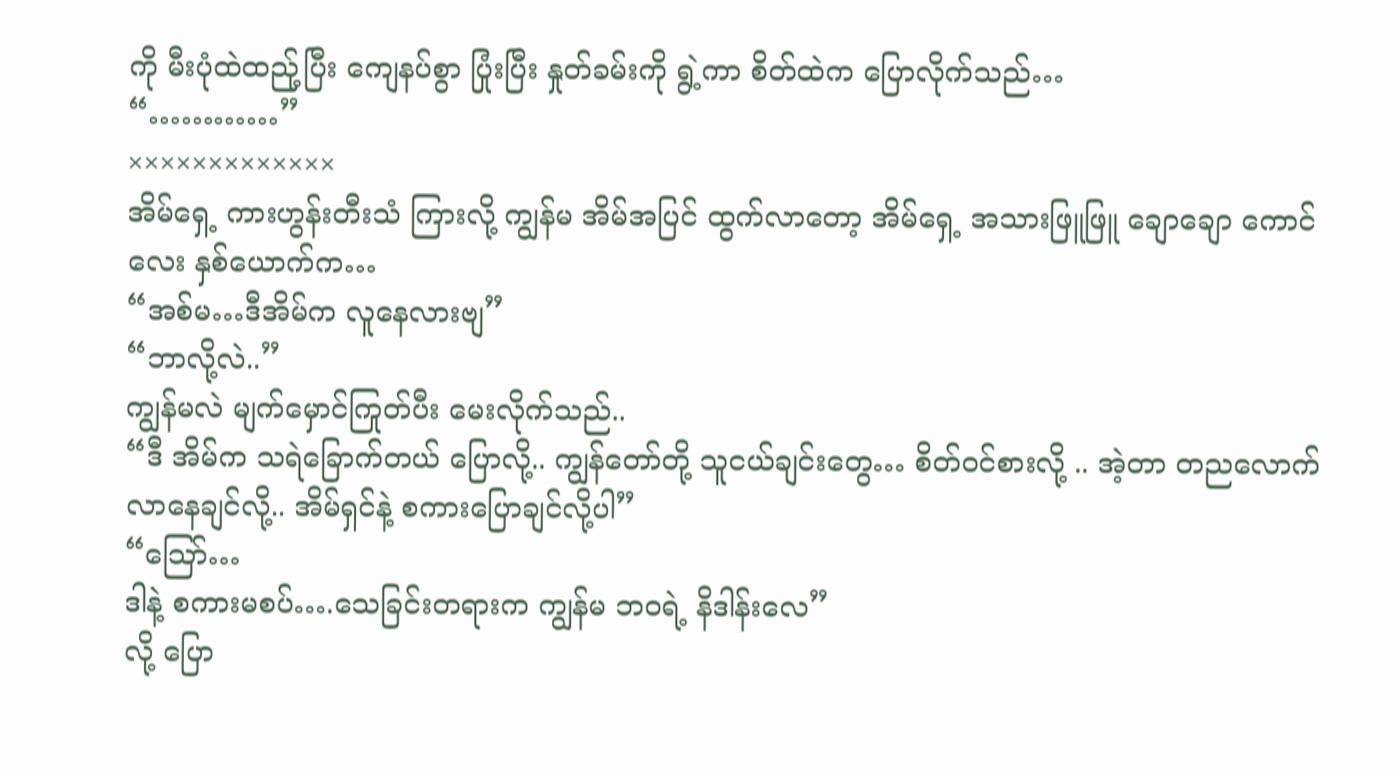ကို မီးပုံထဲထည်ု့ပြီး ကျေနပ်စွာ ပြုံးပြီး နှုတ်ခမ်းကို ရွဲ့ကာ စိတ်ထဲက ပြောလိုက်သည်…
“…………”
×××××××××××××
အိမ်ရှေ့ ကားဟွန်းတီးသံ ကြားလို့ ကျွန်မ အိမ်အပြင် ထွက်လာတော့ အိမ်ရှေ့ အသားဖြူဖြူ ချောချော ကောင်လေး နှစ်ယောက်က…
“အစ်မ…ဒီအိမ်က လူနေလားဗျ”
“ဘာလို့လဲ..”
ကျွန်မလဲ မျက်မှောင်ကြုတ်ပီး မေးလိုက်သည်..
“ဒီ အိမ်က သရဲခြောက်တယ် ပြောလို့.. ကျွန်တော်တို့ သူငယ်ချင်းတွေ… စိတ်၀င်စားလို့ .. အဲ့တာ တညလောက် လာနေချင်လို့.. အိမ်ရှင်နဲ့ စကားပြောချင်လို့ပါ”
“သြော်…
ဒါနဲ့ စကားမစပ်….သေခြင်းတရားက ကျွန်မ ဘဝရဲ့ နိဒါန်းလေ”
လို့ ပြော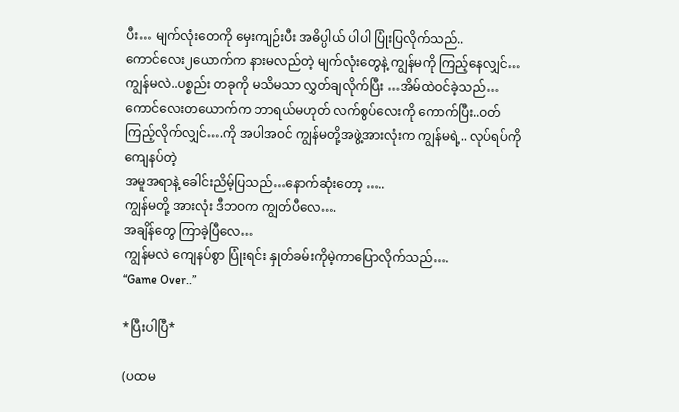ပီး… မျက်လုံးတေကို မှေးကျဉ်းပီး အဓိပ္ပါယ် ပါပါ ပြုံးပြလိုက်သည်..
ကောင်လေး၂ယောက်က နားမလည်တဲ့ မျက်လုံးတွေနဲ့ ကျွန်မကို ကြည့်နေလျှင်… ကျွန်မလဲ..ပစ္စည်း တခုကို မသိမသာ လွှတ်ချလိုက်ပြီး …အိမ်ထဲဝင်ခဲ့သည်…
ကောင်လေးတယောက်က ဘာရယ်မဟုတ် လက်စွပ်လေးကို ကောက်ပြီး..ဝတ်ကြည့်လိုက်လျှင်….ကို အပါအဝင် ကျွန်မတို့အဖွဲ့အားလုံးက ကျွန်မရဲ့.. လုပ်ရပ်ကို ကျေနပ်တဲ့
အမူအရာနဲ့ ခေါင်းညိမ့်ပြသည်…နောက်ဆုံးတော့ …..
ကျွန်မတို့ အားလုံး ဒီဘဝက ကျွတ်ပီလေ….
အချိန်တွေ ကြာခဲ့ပြီလေ…
ကျွန်မလဲ ကျေနပ်စွာ ပြုံးရင်း နှုတ်ခမ်းကိုမဲ့ကာပြောလိုက်သည်….
“Game Over..”

*ပြီးပါပြီ*

(ပထမ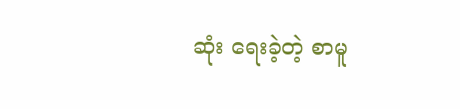ဆုံး ရေးခဲ့တဲ့ စာမူ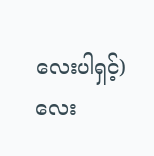လေးပါရှင့်)
လေး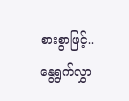စားစွာဖြင့်..
နွေရွက်လွှာ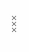×××